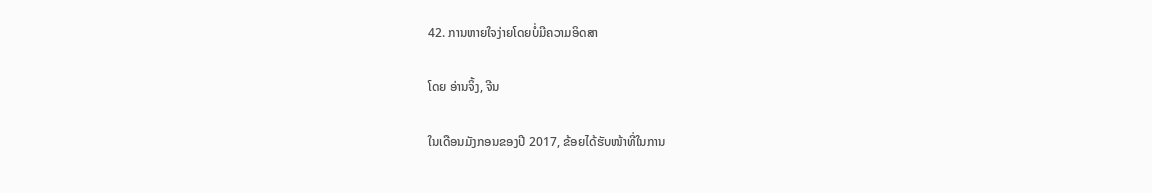42. ການຫາຍໃຈງ່າຍໂດຍບໍ່ມີຄວາມອິດສາ

ໂດຍ ອ່ານຈິ້ງ, ຈີນ

ໃນເດືອນມັງກອນຂອງປີ 2017, ຂ້ອຍໄດ້ຮັບໜ້າທີ່ໃນການ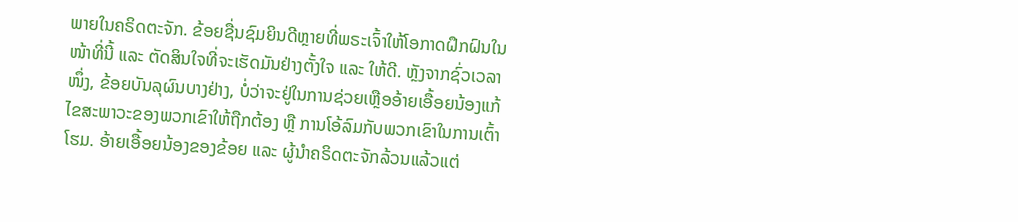ພາຍໃນຄຣິດຕະຈັກ. ຂ້ອຍຊື່ນຊົມຍິນດີຫຼາຍທີ່ພຣະເຈົ້າໃຫ້ໂອກາດຝຶກຝົນໃນໜ້າທີ່ນີ້ ແລະ ຕັດສິນໃຈທີ່ຈະເຮັດມັນຢ່າງຕັ້ງໃຈ ແລະ ໃຫ້ດີ. ຫຼັງຈາກຊົ່ວເວລາໜຶ່ງ, ຂ້ອຍບັນລຸຜົນບາງຢ່າງ, ບໍ່ວ່າຈະຢູ່ໃນການຊ່ວຍເຫຼືອອ້າຍເອື້ອຍນ້ອງແກ້ໄຂສະພາວະຂອງພວກເຂົາໃຫ້ຖືກຕ້ອງ ຫຼື ການໂອ້ລົມກັບພວກເຂົາໃນການເຕົ້າໂຮມ. ອ້າຍເອື້ອຍນ້ອງຂອງຂ້ອຍ ແລະ ຜູ້ນໍາຄຣິດຕະຈັກລ້ວນແລ້ວແຕ່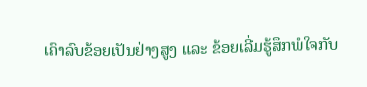ເຄົາລົບຂ້ອຍເປັນຢ່າງສູງ ແລະ ຂ້ອຍເລີ່ມຮູ້ສຶກພໍໃຈກັບ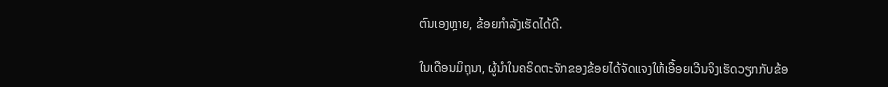ຕົນເອງຫຼາຍ, ຂ້ອຍກຳລັງເຮັດໄດ້ດີ.

ໃນເດືອນມິຖຸນາ, ຜູ້ນໍາໃນຄຣິດຕະຈັກຂອງຂ້ອຍໄດ້ຈັດແຈງໃຫ້ເອື້ອຍເວີນຈິງເຮັດວຽກກັບຂ້ອ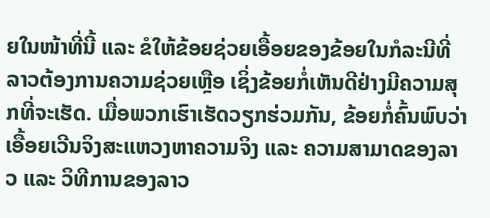ຍໃນໜ້າທີ່ນີ້ ແລະ ຂໍໃຫ້ຂ້ອຍຊ່ວຍເອື້ອຍຂອງຂ້ອຍໃນກໍລະນີທີ່ລາວຕ້ອງການຄວາມຊ່ວຍເຫຼືອ ເຊິ່ງຂ້ອຍກໍ່ເຫັນດີຢ່າງມີຄວາມສຸກທີ່ຈະເຮັດ. ເມື່ອພວກເຮົາເຮັດວຽກຮ່ວມກັນ, ຂ້ອຍກໍ່ຄົ້ນພົບວ່າເອື້ອຍເວີນຈິງສະແຫວງຫາຄວາມຈິງ ແລະ ຄວາມສາມາດຂອງລາວ ແລະ ວິທີການຂອງລາວ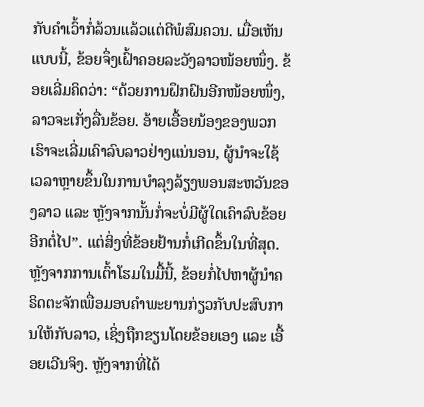ກັບຄຳເວົ້າກໍ່ລ້ວນແລ້ວແຕ່ດີພໍສົມຄວນ. ເມື່ອເຫັນແບບນີ້, ຂ້ອຍຈຶ່ງເຝົ້າຄອຍລະວັງລາວໜ້ອຍໜຶ່ງ. ຂ້ອຍເລີ່ມຄິດວ່າ: “ດ້ວຍການຝຶກຝົນອີກໜ້ອຍໜຶ່ງ, ລາວຈະເກັ່ງລື່ນຂ້ອຍ. ອ້າຍເອື້ອຍນ້ອງຂອງພວກເຮົາຈະເລີ່ມເຄົາລົບລາວຢ່າງແນ່ນອນ, ຜູ້ນໍາຈະໃຊ້ເວລາຫຼາຍຂຶ້ນໃນການບຳລຸງລ້ຽງພອນສະຫວັນຂອງລາວ ແລະ ຫຼັງຈາກນັ້ນກໍ່ຈະບໍ່ມີຜູ້ໃດເຄົາລົບຂ້ອຍອີກຕໍ່ໄປ”. ແຕ່ສິ່ງທີ່ຂ້ອຍຢ້ານກໍ່ເກີດຂຶ້ນໃນທີ່ສຸດ. ຫຼັງຈາກການເຕົ້າໂຮມໃນມື້ນີ້, ຂ້ອຍກໍ່ໄປຫາຜູ້ນໍາຄຣິດຕະຈັກເພື່ອມອບຄຳພະຍານກ່ຽວກັບປະສົບການໃຫ້ກັບລາວ, ເຊິ່ງຖືກຂຽນໂດຍຂ້ອຍເອງ ແລະ ເອື້ອຍເວີນຈິງ. ຫຼັງຈາກທີ່ໄດ້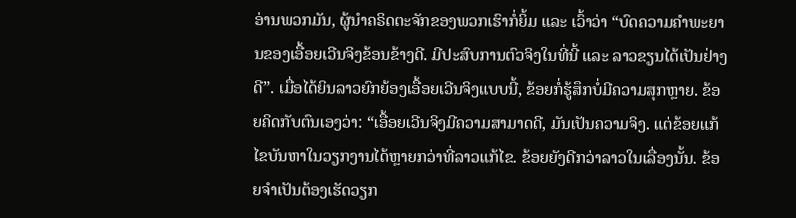ອ່ານພວກມັນ, ຜູ້ນໍາຄຣິດຕະຈັກຂອງພວກເຮົາກໍ່ຍິ້ມ ແລະ ເວົ້າວ່າ “ບົດຄວາມຄຳພະຍານຂອງເອື້ອຍເວີນຈິງຂ້ອນຂ້າງດີ. ມີປະສົບການຕົວຈິງໃນທີ່ນີ້ ແລະ ລາວຂຽນໄດ້ເປັນຢ່າງດີ”. ເມື່ອໄດ້ຍິນລາວຍົກຍ້ອງເອື້ອຍເວີນຈິງແບບນີ້, ຂ້ອຍກໍ່ຮູ້ສຶກບໍ່ມີຄວາມສຸກຫຼາຍ. ຂ້ອຍຄິດກັບຕົນເອງວ່າ: “ເອື້ອຍເວີນຈິງມີຄວາມສາມາດດີ, ມັນເປັນຄວາມຈິງ. ແຕ່ຂ້ອຍແກ້ໄຂບັນຫາໃນວຽກງານໄດ້ຫຼາຍກວ່າທີ່ລາວແກ້ໄຂ. ຂ້ອຍຍັງດີກວ່າລາວໃນເລື່ອງນັ້ນ. ຂ້ອຍຈຳເປັນຕ້ອງເຮັດວຽກ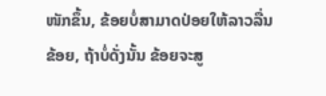ໜັກຂຶ້ນ, ຂ້ອຍບໍ່ສາມາດປ່ອຍໃຫ້ລາວລື່ນຂ້ອຍ, ຖ້າບໍ່ດັ່ງນັ້ນ ຂ້ອຍຈະສູ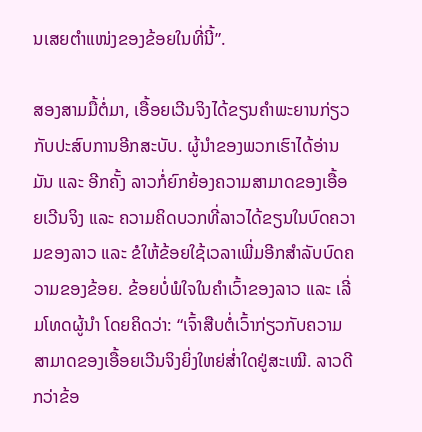ນເສຍຕໍາແໜ່ງຂອງຂ້ອຍໃນທີ່ນີ້”.

ສອງສາມມື້ຕໍ່ມາ, ເອື້ອຍເວີນຈິງໄດ້ຂຽນຄຳພະຍານກ່ຽວກັບປະສົບການອີກສະບັບ. ຜູ້ນໍາຂອງພວກເຮົາໄດ້ອ່ານມັນ ແລະ ອີກຄັ້ງ ລາວກໍ່ຍົກຍ້ອງຄວາມສາມາດຂອງເອື້ອຍເວີນຈິງ ແລະ ຄວາມຄິດບວກທີ່ລາວໄດ້ຂຽນໃນບົດຄວາມຂອງລາວ ແລະ ຂໍໃຫ້ຂ້ອຍໃຊ້ເວລາເພີ່ມອີກສຳລັບບົດຄວາມຂອງຂ້ອຍ. ຂ້ອຍບໍ່ພໍໃຈໃນຄຳເວົ້າຂອງລາວ ແລະ ເລີ່ມໂທດຜູ້ນໍາ ໂດຍຄິດວ່າ: “ເຈົ້າສືບຕໍ່ເວົ້າກ່ຽວກັບຄວາມສາມາດຂອງເອື້ອຍເວີນຈິງຍິ່ງໃຫຍ່ສໍ່າໃດຢູ່ສະເໝີ. ລາວດີກວ່າຂ້ອ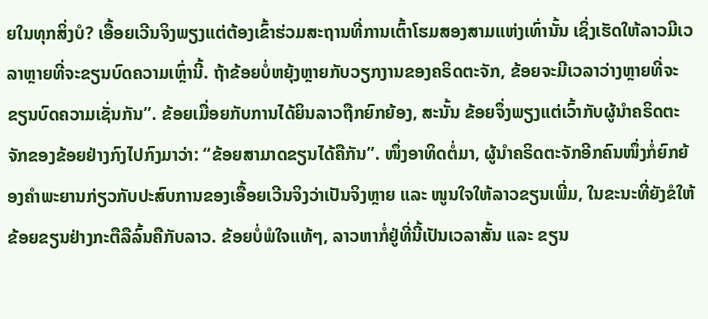ຍໃນທຸກສິ່ງບໍ? ເອື້ອຍເວີນຈິງພຽງແຕ່ຕ້ອງເຂົ້າຮ່ວມສະຖານທີ່ການເຕົ້າໂຮມສອງສາມແຫ່ງເທົ່ານັ້ນ ເຊິ່ງເຮັດໃຫ້ລາວມີເວລາຫຼາຍທີ່ຈະຂຽນບົດຄວາມເຫຼົ່ານີ້. ຖ້າຂ້ອຍບໍ່ຫຍຸ້ງຫຼາຍກັບວຽກງານຂອງຄຣິດຕະຈັກ, ຂ້ອຍຈະມີເວລາວ່າງຫຼາຍທີ່ຈະຂຽນບົດຄວາມເຊັ່ນກັນ”. ຂ້ອຍເມື່ອຍກັບການໄດ້ຍິນລາວຖືກຍົກຍ້ອງ, ສະນັ້ນ ຂ້ອຍຈຶ່ງພຽງແຕ່ເວົ້າກັບຜູ້ນໍາຄຣິດຕະຈັກຂອງຂ້ອຍຢ່າງກົງໄປກົງມາວ່າ: “ຂ້ອຍສາມາດຂຽນໄດ້ຄືກັນ”. ໜຶ່ງອາທິດຕໍ່ມາ, ຜູ້ນໍາຄຣິດຕະຈັກອີກຄົນໜຶ່ງກໍ່ຍົກຍ້ອງຄຳພະຍານກ່ຽວກັບປະສົບການຂອງເອື້ອຍເວີນຈິງວ່າເປັນຈິງຫຼາຍ ແລະ ໜູນໃຈໃຫ້ລາວຂຽນເພີ່ມ, ໃນຂະນະທີ່ຍັງຂໍໃຫ້ຂ້ອຍຂຽນຢ່າງກະຕືລືລົ້ນຄືກັບລາວ. ຂ້ອຍບໍ່ພໍໃຈແທ້ໆ, ລາວຫາກໍ່ຢູ່ທີ່ນີ້ເປັນເວລາສັ້ນ ແລະ ຂຽນ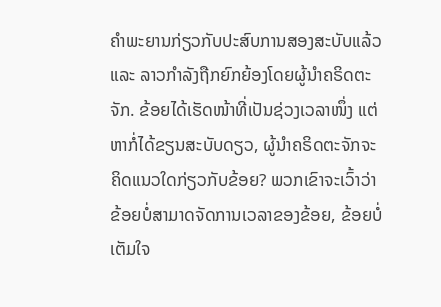ຄຳພະຍານກ່ຽວກັບປະສົບການສອງສະບັບແລ້ວ ແລະ ລາວກຳລັງຖືກຍົກຍ້ອງໂດຍຜູ້ນໍາຄຣິດຕະຈັກ. ຂ້ອຍໄດ້ເຮັດໜ້າທີ່ເປັນຊ່ວງເວລາໜຶ່ງ ແຕ່ຫາກໍ່ໄດ້ຂຽນສະບັບດຽວ, ຜູ້ນໍາຄຣິດຕະຈັກຈະຄິດແນວໃດກ່ຽວກັບຂ້ອຍ? ພວກເຂົາຈະເວົ້າວ່າຂ້ອຍບໍ່ສາມາດຈັດການເວລາຂອງຂ້ອຍ, ຂ້ອຍບໍ່ເຕັມໃຈ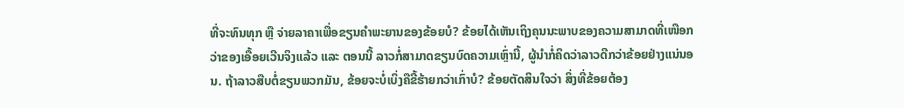ທີ່ຈະທົນທຸກ ຫຼື ຈ່າຍລາຄາເພື່ອຂຽນຄຳພະຍານຂອງຂ້ອຍບໍ? ຂ້ອຍໄດ້ເຫັນເຖິງຄຸນນະພາບຂອງຄວາມສາມາດທີ່ເໜືອກວ່າຂອງເອື້ອຍເວີນຈິງແລ້ວ ແລະ ຕອນນີ້ ລາວກໍ່ສາມາດຂຽນບົດຄວາມເຫຼົ່ານີ້, ຜູ້ນໍາກໍ່ຄິດວ່າລາວດີກວ່າຂ້ອຍຢ່າງແນ່ນອນ. ຖ້າລາວສືບຕໍ່ຂຽນພວກມັນ, ຂ້ອຍຈະບໍ່ເບິ່ງຄືຂີ້ຮ້າຍກວ່າເກົ່າບໍ? ຂ້ອຍຕັດສິນໃຈວ່າ ສິ່ງທີ່ຂ້ອຍຕ້ອງ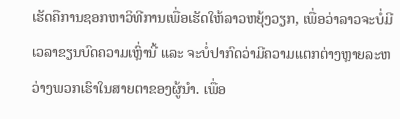ເຮັດຄືການຊອກຫາວິທີການເພື່ອເຮັດໃຫ້ລາວຫຍຸ້ງວຽກ, ເພື່ອວ່າລາວຈະບໍ່ມີເວລາຂຽນບົດຄວາມເຫຼົ່ານີ້ ແລະ ຈະບໍ່ປາກົດວ່າມີຄວາມແຕກຕ່າງຫຼາຍລະຫວ່າງພວກເຮົາໃນສາຍຕາຂອງຜູ້ນໍາ. ເພື່ອ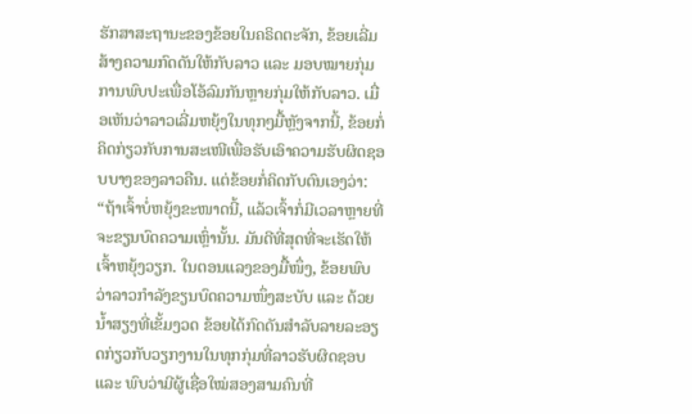ຮັກສາສະຖານະຂອງຂ້ອຍໃນຄຣິດຕະຈັກ, ຂ້ອຍເລີ່ມສ້າງຄວາມກົດດັນໃຫ້ກັບລາວ ແລະ ມອບໝາຍກຸ່ມການພົບປະເພື່ອໂອ້ລົມກັນຫຼາຍກຸ່ມໃຫ້ກັບລາວ. ເມື່ອເຫັນວ່າລາວເລີ່ມຫຍຸ້ງໃນທຸກໆມື້ຫຼັງຈາກນີ້, ຂ້ອຍກໍ່ຄິດກ່ຽວກັບການສະເໜີເພື່ອຮັບເອົາຄວາມຮັບຜິດຊອບບາງຂອງລາວຄືນ. ແຕ່ຂ້ອຍກໍ່ຄິດກັບຕົນເອງວ່າ: “ຖ້າເຈົ້າບໍ່ຫຍຸ້ງຂະໜາດນີ້, ແລ້ວເຈົ້າກໍ່ມີເວລາຫຼາຍທີ່ຈະຂຽນບົດຄວາມເຫຼົ່ານັ້ນ. ມັນດີທີ່ສຸດທີ່ຈະເຮັດໃຫ້ເຈົ້າຫຍຸ້ງວຽກ. ໃນຕອນແລງຂອງມື້ໜຶ່ງ, ຂ້ອຍພົບວ່າລາວກຳລັງຂຽນບົດຄວາມໜຶ່ງສະບັບ ແລະ ດ້ວຍນໍ້າສຽງທີ່ເຂັ້ມງວດ ຂ້ອຍໄດ້ກົດດັນສຳລັບລາຍລະອຽດກ່ຽວກັບວຽກງານໃນທຸກກຸ່ມທີ່ລາວຮັບຜິດຊອບ ແລະ ພົບວ່າມີຜູ້ເຊື່ອໃໝ່ສອງສາມຄົນທີ່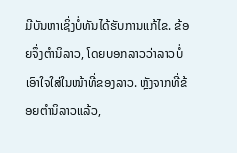ມີບັນຫາເຊິ່ງບໍ່ທັນໄດ້ຮັບການແກ້ໄຂ. ຂ້ອຍຈຶ່ງຕໍານິລາວ, ໂດຍບອກລາວວ່າລາວບໍ່ເອົາໃຈໃສ່ໃນໜ້າທີ່ຂອງລາວ. ຫຼັງຈາກທີ່ຂ້ອຍຕໍານິລາວແລ້ວ,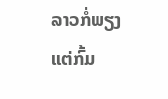ລາວກໍ່ພຽງແຕ່ກົ້ມ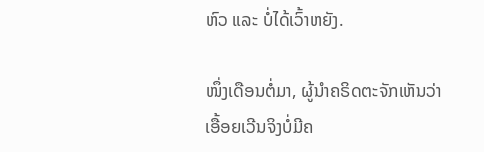ຫົວ ແລະ ບໍ່ໄດ້ເວົ້າຫຍັງ.

ໜຶ່ງເດືອນຕໍ່ມາ, ຜູ້ນໍາຄຣິດຕະຈັກເຫັນວ່າເອື້ອຍເວີນຈິງບໍ່ມີຄ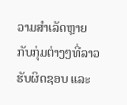ວາມສຳເລັດຫຼາຍກັບກຸ່ມຕ່າງໆທີ່ລາວຮັບຜິດຊອບ ແລະ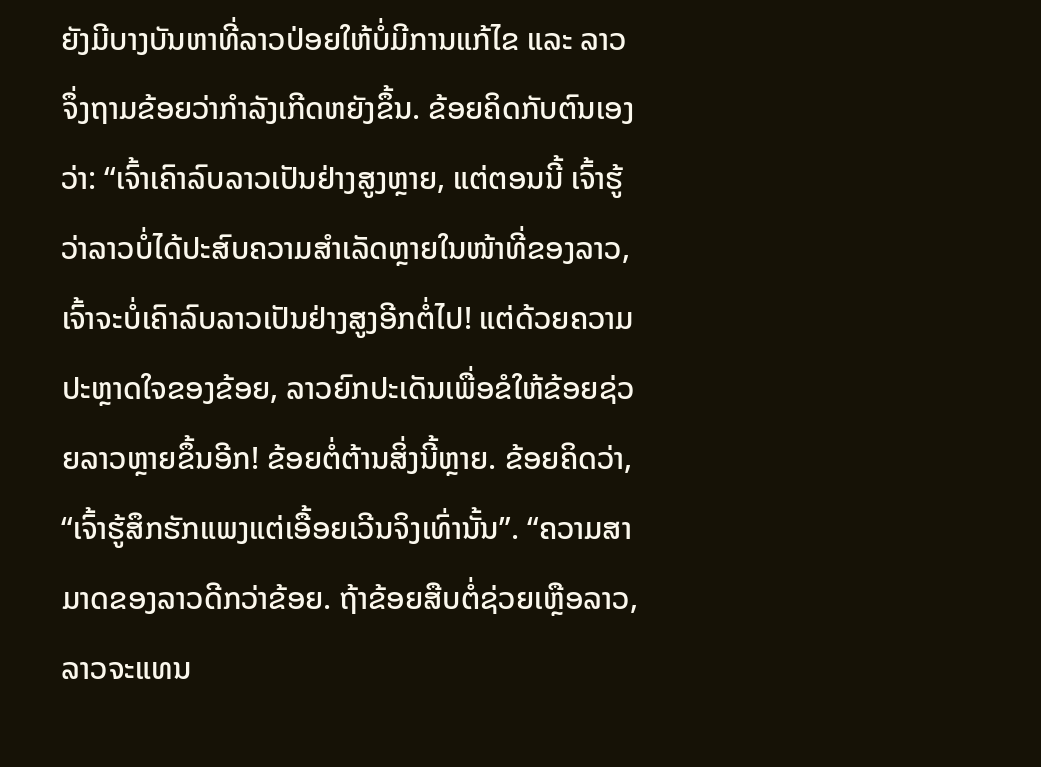ຍັງມີບາງບັນຫາທີ່ລາວປ່ອຍໃຫ້ບໍ່ມີການແກ້ໄຂ ແລະ ລາວຈຶ່ງຖາມຂ້ອຍວ່າກຳລັງເກີດຫຍັງຂຶ້ນ. ຂ້ອຍຄິດກັບຕົນເອງວ່າ: “ເຈົ້າເຄົາລົບລາວເປັນຢ່າງສູງຫຼາຍ, ແຕ່ຕອນນີ້ ເຈົ້າຮູ້ວ່າລາວບໍ່ໄດ້ປະສົບຄວາມສຳເລັດຫຼາຍໃນໜ້າທີ່ຂອງລາວ, ເຈົ້າຈະບໍ່ເຄົາລົບລາວເປັນຢ່າງສູງອີກຕໍ່ໄປ! ແຕ່ດ້ວຍຄວາມປະຫຼາດໃຈຂອງຂ້ອຍ, ລາວຍົກປະເດັນເພື່ອຂໍໃຫ້ຂ້ອຍຊ່ວຍລາວຫຼາຍຂຶ້ນອີກ! ຂ້ອຍຕໍ່ຕ້ານສິ່ງນີ້ຫຼາຍ. ຂ້ອຍຄິດວ່າ, “ເຈົ້າຮູ້ສຶກຮັກແພງແຕ່ເອື້ອຍເວີນຈິງເທົ່ານັ້ນ”. “ຄວາມສາມາດຂອງລາວດີກວ່າຂ້ອຍ. ຖ້າຂ້ອຍສືບຕໍ່ຊ່ວຍເຫຼືອລາວ, ລາວຈະແທນ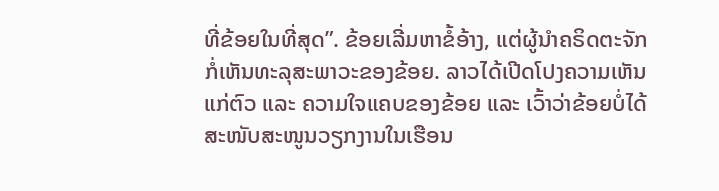ທີ່ຂ້ອຍໃນທີ່ສຸດ”. ຂ້ອຍເລີ່ມຫາຂໍ້ອ້າງ, ແຕ່ຜູ້ນໍາຄຣິດຕະຈັກກໍ່ເຫັນທະລຸສະພາວະຂອງຂ້ອຍ. ລາວໄດ້ເປີດໂປງຄວາມເຫັນແກ່ຕົວ ແລະ ຄວາມໃຈແຄບຂອງຂ້ອຍ ແລະ ເວົ້າວ່າຂ້ອຍບໍ່ໄດ້ສະໜັບສະໜູນວຽກງານໃນເຮືອນ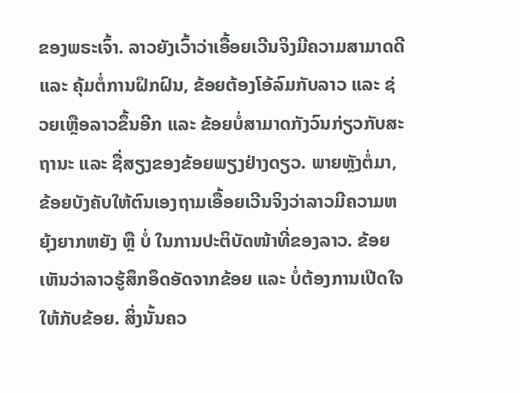ຂອງພຣະເຈົ້າ. ລາວຍັງເວົ້າວ່າເອື້ອຍເວີນຈິງມີຄວາມສາມາດດີ ແລະ ຄຸ້ມຕໍ່ການຝຶກຝົນ, ຂ້ອຍຕ້ອງໂອ້ລົມກັບລາວ ແລະ ຊ່ວຍເຫຼືອລາວຂຶ້ນອີກ ແລະ ຂ້ອຍບໍ່ສາມາດກັງວົນກ່ຽວກັບສະຖານະ ແລະ ຊື່ສຽງຂອງຂ້ອຍພຽງຢ່າງດຽວ. ພາຍຫຼັງຕໍ່ມາ, ຂ້ອຍບັງຄັບໃຫ້ຕົນເອງຖາມເອື້ອຍເວີນຈິງວ່າລາວມີຄວາມຫຍຸ້ງຍາກຫຍັງ ຫຼື ບໍ່ ໃນການປະຕິບັດໜ້າທີ່ຂອງລາວ. ຂ້ອຍເຫັນວ່າລາວຮູ້ສຶກອຶດອັດຈາກຂ້ອຍ ແລະ ບໍ່ຕ້ອງການເປີດໃຈໃຫ້ກັບຂ້ອຍ. ສິ່ງນັ້ນຄວ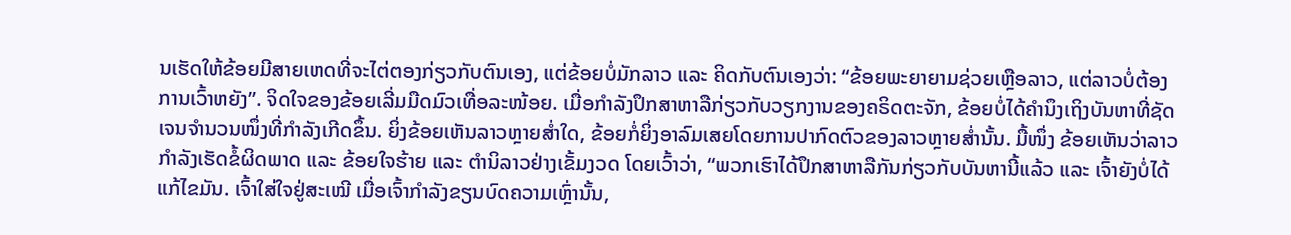ນເຮັດໃຫ້ຂ້ອຍມີສາຍເຫດທີ່ຈະໄຕ່ຕອງກ່ຽວກັບຕົນເອງ, ແຕ່ຂ້ອຍບໍ່ມັກລາວ ແລະ ຄິດກັບຕົນເອງວ່າ: “ຂ້ອຍພະຍາຍາມຊ່ວຍເຫຼືອລາວ, ແຕ່ລາວບໍ່ຕ້ອງການເວົ້າຫຍັງ”. ຈິດໃຈຂອງຂ້ອຍເລີ່ມມືດມົວເທື່ອລະໜ້ອຍ. ເມື່ອກຳລັງປຶກສາຫາລືກ່ຽວກັບວຽກງານຂອງຄຣິດຕະຈັກ, ຂ້ອຍບໍ່ໄດ້ຄຳນຶງເຖິງບັນຫາທີ່ຊັດເຈນຈຳນວນໜຶ່ງທີ່ກຳລັງເກີດຂຶ້ນ. ຍິ່ງຂ້ອຍເຫັນລາວຫຼາຍສໍ່າໃດ, ຂ້ອຍກໍ່ຍິ່ງອາລົມເສຍໂດຍການປາກົດຕົວຂອງລາວຫຼາຍສໍ່ານັ້ນ. ມື້ໜຶ່ງ ຂ້ອຍເຫັນວ່າລາວກຳລັງເຮັດຂໍ້ຜິດພາດ ແລະ ຂ້ອຍໃຈຮ້າຍ ແລະ ຕໍານິລາວຢ່າງເຂັ້ມງວດ ໂດຍເວົ້າວ່າ, “ພວກເຮົາໄດ້ປຶກສາຫາລືກັນກ່ຽວກັບບັນຫານີ້ແລ້ວ ແລະ ເຈົ້າຍັງບໍ່ໄດ້ແກ້ໄຂມັນ. ເຈົ້າໃສ່ໃຈຢູ່ສະເໝີ ເມື່ອເຈົ້າກຳລັງຂຽນບົດຄວາມເຫຼົ່ານັ້ນ,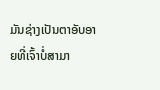ມັນຊ່າງເປັນຕາອັບອາຍທີ່ເຈົ້າບໍ່ສາມາ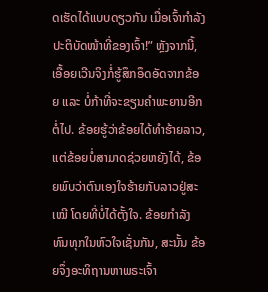ດເຮັດໄດ້ແບບດຽວກັນ ເມື່ອເຈົ້າກຳລັງປະຕິບັດໜ້າທີ່ຂອງເຈົ້າ!” ຫຼັງຈາກນີ້, ເອື້ອຍເວີນຈິງກໍ່ຮູ້ສຶກອຶດອັດຈາກຂ້ອຍ ແລະ ບໍ່ກ້າທີ່ຈະຂຽນຄຳພະຍານອີກຕໍ່ໄປ. ຂ້ອຍຮູ້ວ່າຂ້ອຍໄດ້ທຳຮ້າຍລາວ, ແຕ່ຂ້ອຍບໍ່ສາມາດຊ່ວຍຫຍັງໄດ້, ຂ້ອຍພົບວ່າຕົນເອງໃຈຮ້າຍກັບລາວຢູ່ສະເໝີ ໂດຍທີ່ບໍ່ໄດ້ຕັ້ງໃຈ. ຂ້ອຍກຳລັງທົນທຸກໃນຫົວໃຈເຊັ່ນກັນ, ສະນັ້ນ ຂ້ອຍຈຶ່ງອະທິຖານຫາພຣະເຈົ້າ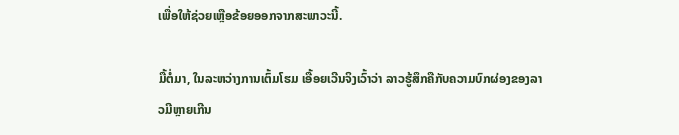ເພື່ອໃຫ້ຊ່ວຍເຫຼືອຂ້ອຍອອກຈາກສະພາວະນີ້.

ມື້ຕໍ່ມາ, ໃນລະຫວ່າງການເຕົ້ມໂຮມ ເອື້ອຍເວີນຈິງເວົ້າວ່າ ລາວຮູ້ສຶກຄືກັບຄວາມບົກຜ່ອງຂອງລາວມີຫຼາຍເກີນ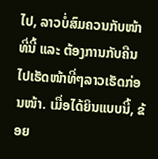ໄປ, ລາວບໍ່ສົມຄວນກັບໜ້າທີ່ນີ້ ແລະ ຕ້ອງການກັບຄືນໄປເຮັດໜ້າທີ່ໆລາວເຮັດກ່ອນໜ້າ. ເມື່ອໄດ້ຍິນແບບນີ້, ຂ້ອຍ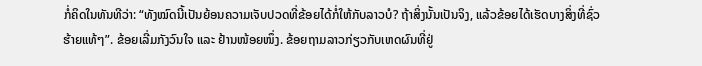ກໍ່ຄິດໃນທັນທີວ່າ: “ທັງໝົດນີ້ເປັນຍ້ອນຄວາມເຈັບປວດທີ່ຂ້ອຍໄດ້ກໍ່ໃຫ້ກັບລາວບໍ? ຖ້າສິ່ງນັ້ນເປັນຈິງ, ແລ້ວຂ້ອຍໄດ້ເຮັດບາງສິ່ງທີ່ຊົ່ວຮ້າຍແທ້ໆ”. ຂ້ອຍເລີ່ມກັງວົນໃຈ ແລະ ຢ້ານໜ້ອຍໜຶ່ງ. ຂ້ອຍຖາມລາວກ່ຽວກັບເຫດຜົນທີ່ຢູ່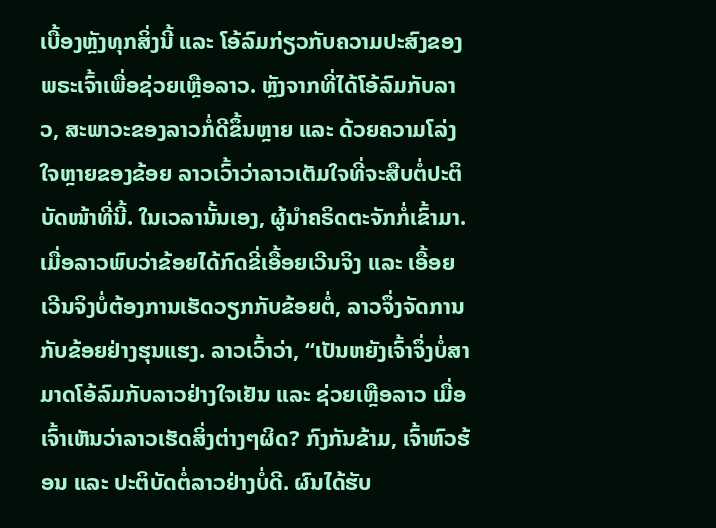ເບື້ອງຫຼັງທຸກສິ່ງນີ້ ແລະ ໂອ້ລົມກ່ຽວກັບຄວາມປະສົງຂອງພຣະເຈົ້າເພື່ອຊ່ວຍເຫຼືອລາວ. ຫຼັງຈາກທີ່ໄດ້ໂອ້ລົມກັບລາວ, ສະພາວະຂອງລາວກໍ່ດີຂຶ້ນຫຼາຍ ແລະ ດ້ວຍຄວາມໂລ່ງໃຈຫຼາຍຂອງຂ້ອຍ ລາວເວົ້າວ່າລາວເຕັມໃຈທີ່ຈະສືບຕໍ່ປະຕິບັດໜ້າທີ່ນີ້. ໃນເວລານັ້ນເອງ, ຜູ້ນໍາຄຣິດຕະຈັກກໍ່ເຂົ້າມາ. ເມື່ອລາວພົບວ່າຂ້ອຍໄດ້ກົດຂີ່ເອື້ອຍເວີນຈິງ ແລະ ເອື້ອຍເວີນຈິງບໍ່ຕ້ອງການເຮັດວຽກກັບຂ້ອຍຕໍ່, ລາວຈຶ່ງຈັດການກັບຂ້ອຍຢ່າງຮຸນແຮງ. ລາວເວົ້າວ່າ, “ເປັນຫຍັງເຈົ້າຈຶ່ງບໍ່ສາມາດໂອ້ລົມກັບລາວຢ່າງໃຈເຢັນ ແລະ ຊ່ວຍເຫຼືອລາວ ເມື່ອເຈົ້າເຫັນວ່າລາວເຮັດສິ່ງຕ່າງໆຜິດ? ກົງກັນຂ້າມ, ເຈົ້າຫົວຮ້ອນ ແລະ ປະຕິບັດຕໍ່ລາວຢ່າງບໍ່ດີ. ຜົນໄດ້ຮັບ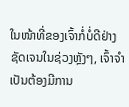ໃນໜ້າທີ່ຂອງເຈົ້າກໍ່ບໍ່ດີຢ່າງຊັດເຈນໃນຊ່ວງຫຼັງໆ, ເຈົ້າຈຳເປັນຕ້ອງມີການ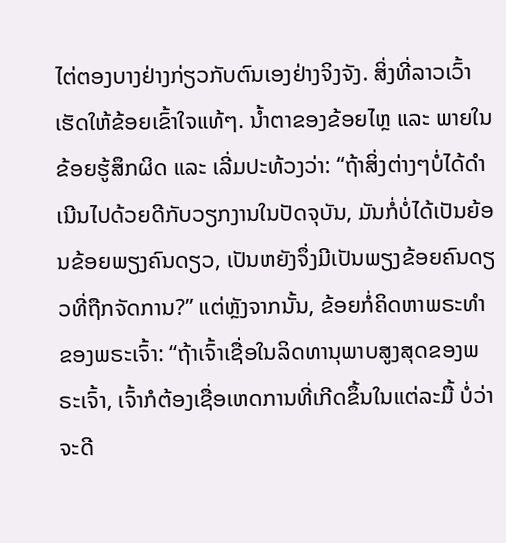ໄຕ່ຕອງບາງຢ່າງກ່ຽວກັບຕົນເອງຢ່າງຈິງຈັງ. ສິ່ງທີ່ລາວເວົ້າເຮັດໃຫ້ຂ້ອຍເຂົ້າໃຈແທ້ໆ. ນໍ້າຕາຂອງຂ້ອຍໄຫຼ ແລະ ພາຍໃນ ຂ້ອຍຮູ້ສຶກຜິດ ແລະ ເລີ່ມປະທ້ວງວ່າ: “ຖ້າສິ່ງຕ່າງໆບໍ່ໄດ້ດຳເນີນໄປດ້ວຍດີກັບວຽກງານໃນປັດຈຸບັນ, ມັນກໍ່ບໍ່ໄດ້ເປັນຍ້ອນຂ້ອຍພຽງຄົນດຽວ, ເປັນຫຍັງຈຶ່ງມີເປັນພຽງຂ້ອຍຄົນດຽວທີ່ຖືກຈັດການ?” ແຕ່ຫຼັງຈາກນັ້ນ, ຂ້ອຍກໍ່ຄິດຫາພຣະທຳຂອງພຣະເຈົ້າ: “ຖ້າເຈົ້າເຊື່ອໃນລິດທານຸພາບສູງສຸດຂອງພຣະເຈົ້າ, ເຈົ້າກໍຕ້ອງເຊື່ອເຫດການທີ່ເກີດຂຶ້ນໃນແຕ່ລະມື້ ບໍ່ວ່າຈະດີ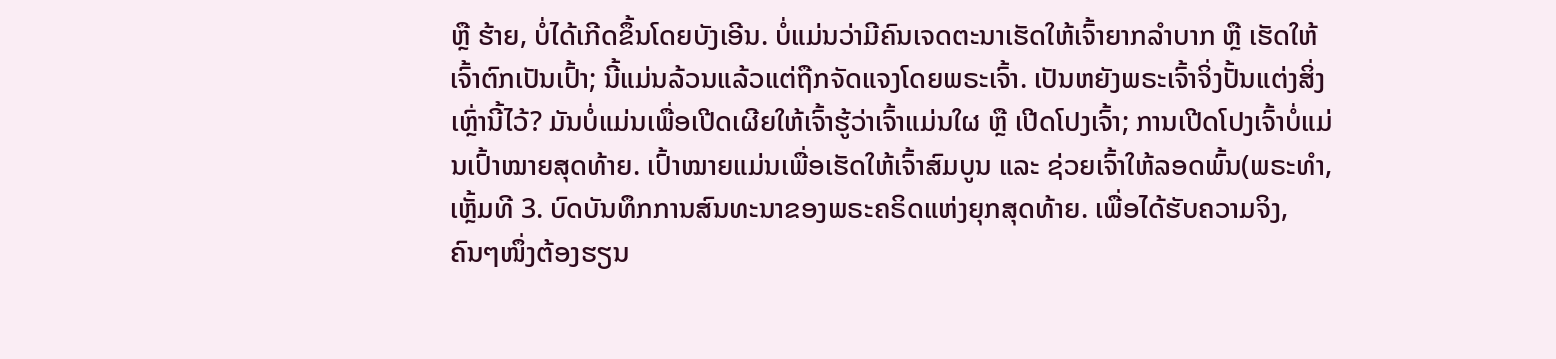ຫຼື ຮ້າຍ, ບໍ່ໄດ້ເກີດຂຶ້ນໂດຍບັງເອີນ. ບໍ່ແມ່ນວ່າມີຄົນເຈດຕະນາເຮັດໃຫ້ເຈົ້າຍາກລຳບາກ ຫຼື ເຮັດໃຫ້ເຈົ້າຕົກເປັນເປົ້າ; ນີ້ແມ່ນລ້ວນແລ້ວແຕ່ຖືກຈັດແຈງໂດຍພຣະເຈົ້າ. ເປັນຫຍັງພຣະເຈົ້າຈິ່ງປັ້ນແຕ່ງສິ່ງເຫຼົ່ານີ້ໄວ້? ມັນບໍ່ແມ່ນເພື່ອເປີດເຜີຍໃຫ້ເຈົ້າຮູ້ວ່າເຈົ້າແມ່ນໃຜ ຫຼື ເປີດໂປງເຈົ້າ; ການເປີດໂປງເຈົ້າບໍ່ແມ່ນເປົ້າໝາຍສຸດທ້າຍ. ເປົ້າໝາຍແມ່ນເພື່ອເຮັດໃຫ້ເຈົ້າສົມບູນ ແລະ ຊ່ວຍເຈົ້າໃຫ້ລອດພົ້ນ(ພຣະທຳ, ເຫຼັ້ມທີ 3. ບົດບັນທຶກການສົນທະນາຂອງພຣະຄຣິດແຫ່ງຍຸກສຸດທ້າຍ. ເພື່ອໄດ້ຮັບຄວາມຈິງ, ຄົນໆໜຶ່ງຕ້ອງຮຽນ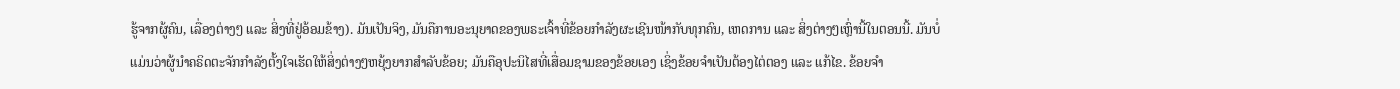ຮູ້ຈາກຜູ້ຄົນ, ເລື່ອງຕ່າງໆ ແລະ ສິ່ງທີ່ຢູ່ອ້ອມຂ້າງ). ມັນເປັນຈິງ, ມັນຄືການອະນຸຍາດຂອງພຣະເຈົ້າທີ່ຂ້ອຍກຳລັງຜະເຊີນໜ້າກັບທຸກຄົນ, ເຫດການ ແລະ ສິ່ງຕ່າງໆເຫຼົ່ານີ້ໃນຕອນນີ້. ມັນບໍ່ແມ່ນວ່າຜູ້ນໍາຄຣິດຕະຈັກກຳລັງຕັ້ງໃຈເຮັດໃຫ້ສິ່ງຕ່າງໆຫຍຸ້ງຍາກສຳລັບຂ້ອຍ; ມັນຄືອຸປະນິໄສທີ່ເສື່ອມຊາມຂອງຂ້ອຍເອງ ເຊິ່ງຂ້ອຍຈຳເປັນຕ້ອງໄຕ່ຕອງ ແລະ ແກ້ໄຂ. ຂ້ອຍຈຳ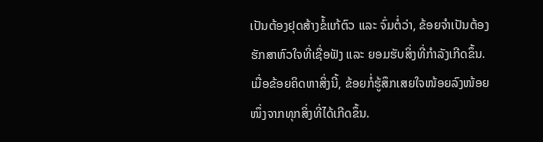ເປັນຕ້ອງຢຸດສ້າງຂໍ້ແກ້ຕົວ ແລະ ຈົ່ມຕໍ່ວ່າ, ຂ້ອຍຈຳເປັນຕ້ອງຮັກສາຫົວໃຈທີ່ເຊື່ອຟັງ ແລະ ຍອມຮັບສິ່ງທີ່ກຳລັງເກີດຂຶ້ນ. ເມື່ອຂ້ອຍຄິດຫາສິ່ງນີ້, ຂ້ອຍກໍ່ຮູ້ສຶກເສຍໃຈໜ້ອຍລົງໜ້ອຍໜຶ່ງຈາກທຸກສິ່ງທີ່ໄດ້ເກີດຂຶ້ນ.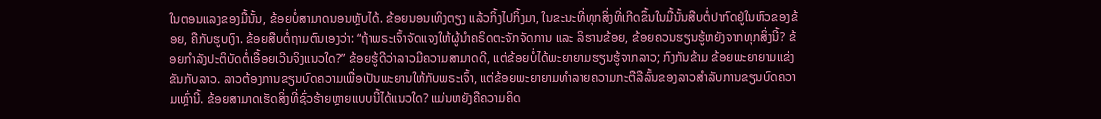ໃນຕອນແລງຂອງມື້ນັ້ນ, ຂ້ອຍບໍ່ສາມາດນອນຫຼັບໄດ້. ຂ້ອຍນອນເທິງຕຽງ ແລ້ວກິ້ງໄປກິ້ງມາ, ໃນຂະນະທີ່ທຸກສິ່ງທີ່ເກີດຂຶ້ນໃນມື້ນັ້ນສືບຕໍ່ປາກົດຢູ່ໃນຫົວຂອງຂ້ອຍ, ຄືກັບຮູບເງົາ. ຂ້ອຍສືບຕໍ່ຖາມຕົນເອງວ່າ: “ຖ້າພຣະເຈົ້າຈັດແຈງໃຫ້ຜູ້ນໍາຄຣິດຕະຈັກຈັດການ ແລະ ລິຮານຂ້ອຍ, ຂ້ອຍຄວນຮຽນຮູ້ຫຍັງຈາກທຸກສິ່ງນີ້? ຂ້ອຍກຳລັງປະຕິບັດຕໍ່ເອື້ອຍເວີນຈິງແນວໃດ?” ຂ້ອຍຮູ້ດີວ່າລາວມີຄວາມສາມາດດີ, ແຕ່ຂ້ອຍບໍ່ໄດ້ພະຍາຍາມຮຽນຮູ້ຈາກລາວ; ກົງກັນຂ້າມ ຂ້ອຍພະຍາຍາມແຂ່ງຂັນກັບລາວ. ລາວຕ້ອງການຂຽນບົດຄວາມເພື່ອເປັນພະຍານໃຫ້ກັບພຣະເຈົ້າ, ແຕ່ຂ້ອຍພະຍາຍາມທຳລາຍຄວາມກະຕືລືລົ້ນຂອງລາວສຳລັບການຂຽນບົດຄວາມເຫຼົ່ານີ້. ຂ້ອຍສາມາດເຮັດສິ່ງທີ່ຊົ່ວຮ້າຍຫຼາຍແບບນີ້ໄດ້ແນວໃດ? ແມ່ນຫຍັງຄືຄວາມຄິດ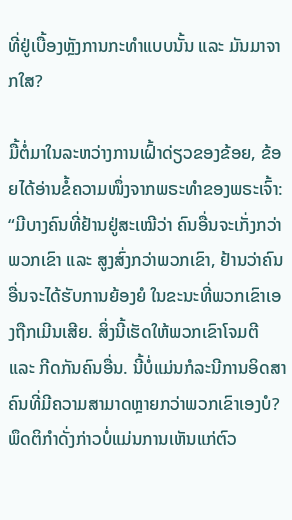ທີ່ຢູ່ເບື້ອງຫຼັງການກະທຳແບບນັ້ນ ແລະ ມັນມາຈາກໃສ?

ມື້ຕໍ່ມາໃນລະຫວ່າງການເຝົ້າດ່ຽວຂອງຂ້ອຍ, ຂ້ອຍໄດ້ອ່ານຂໍ້ຄວາມໜຶ່ງຈາກພຣະທຳຂອງພຣະເຈົ້າ: “ມີບາງຄົນທີ່ຢ້ານຢູ່ສະເໝີວ່າ ຄົນອື່ນຈະເກັ່ງກວ່າພວກເຂົາ ແລະ ສູງສົ່ງກວ່າພວກເຂົາ, ຢ້ານວ່າຄົນອື່ນຈະໄດ້ຮັບການຍ້ອງຍໍ ໃນຂະນະທີ່ພວກເຂົາເອງຖືກເມີນເສີຍ. ສິ່ງນີ້ເຮັດໃຫ້ພວກເຂົາໂຈມຕີ ແລະ ກີດກັນຄົນອື່ນ. ນີ້ບໍ່ແມ່ນກໍລະນີການອິດສາຄົນທີ່ມີຄວາມສາມາດຫຼາຍກວ່າພວກເຂົາເອງບໍ? ພຶດຕິກຳດັ່ງກ່າວບໍ່ແມ່ນການເຫັນແກ່ຕົວ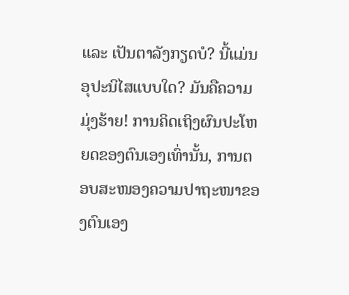ແລະ ເປັນຕາລັງກຽດບໍ? ນີ້ແມ່ນອຸປະນິໄສແບບໃດ? ມັນຄືຄວາມມຸ່ງຮ້າຍ! ການຄິດເຖິງຜົນປະໂຫຍດຂອງຕົນເອງເທົ່ານັ້ນ, ການຕອບສະໜອງຄວາມປາຖະໜາຂອງຕົນເອງ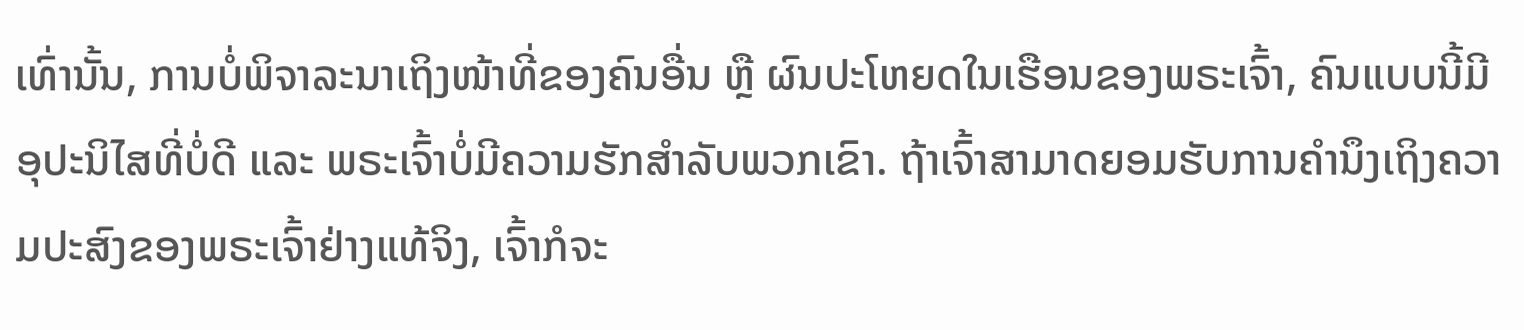ເທົ່ານັ້ນ, ການບໍ່ພິຈາລະນາເຖິງໜ້າທີ່ຂອງຄົນອື່ນ ຫຼື ຜົນປະໂຫຍດໃນເຮືອນຂອງພຣະເຈົ້າ, ຄົນແບບນີ້ມີອຸປະນິໄສທີ່ບໍ່ດີ ແລະ ພຣະເຈົ້າບໍ່ມີຄວາມຮັກສຳລັບພວກເຂົາ. ຖ້າເຈົ້າສາມາດຍອມຮັບການຄຳນຶງເຖິງຄວາມປະສົງຂອງພຣະເຈົ້າຢ່າງແທ້ຈິງ, ເຈົ້າກໍຈະ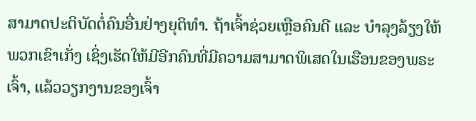ສາມາດປະຕິບັດຕໍ່ຄົນອື່ນຢ່າງຍຸຕິທຳ. ຖ້າເຈົ້າຊ່ວຍເຫຼືອຄົນດີ ແລະ ບໍາລຸງລ້ຽງໃຫ້ພວກເຂົາເກັ່ງ ເຊິ່ງເຮັດໃຫ້ມີອີກຄົນທີ່ມີຄວາມສາມາດພິເສດໃນເຮືອນຂອງພຣະເຈົ້າ, ແລ້ວວຽກງານຂອງເຈົ້າ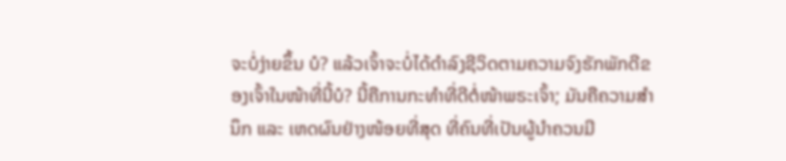ຈະບໍ່ງ່າຍຂຶ້ນ ບໍ? ແລ້ວເຈົ້າຈະບໍ່ໄດ້ດໍາລົງຊີວິດຕາມຄວາມຈົງຮັກພັກດີຂອງເຈົ້າໃນໜ້າທີ່ນີ້ບໍ? ນີ້ຄືການກະທຳທີ່ດີຕໍ່ໜ້າພຣະເຈົ້າ; ມັນຄືຄວາມສຳນຶກ ແລະ ເຫດຜົນຢ່າງໜ້ອຍທີ່ສຸດ ທີ່ຄົນທີ່ເປັນຜູ້ນໍາຄວນມີ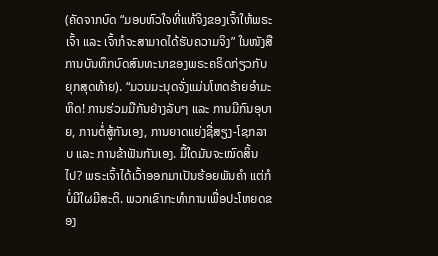(ຄັດຈາກບົດ “ມອບຫົວໃຈທີ່ແທ້ຈິງຂອງເຈົ້າໃຫ້ພຣະເຈົ້າ ແລະ ເຈົ້າກໍຈະສາມາດໄດ້ຮັບຄວາມຈິງ” ໃນໜັງສືການບັນທຶກບົດສົນທະນາຂອງພຣະຄຣິດກ່ຽວກັບຍຸກສຸດທ້າຍ). “ມວນມະນຸດຈັ່ງແມ່ນໂຫດຮ້າຍອໍາມະຫິດ! ການຮ່ວມມືກັນຢ່າງລັບໆ ແລະ ການມີກົນອຸບາຍ, ການຕໍ່ສູ້ກັນເອງ, ການຍາດແຍ່ງຊື່ສຽງ-ໂຊກລາບ ແລະ ການຂ້າຟັນກັນເອງ. ມື້ໃດມັນຈະໝົດສິ້ນໄປ? ພຣະເຈົ້າໄດ້ເວົ້າອອກມາເປັນຮ້ອຍພັນຄໍາ ແຕ່ກໍບໍ່ມີໃຜມີສະຕິ. ພວກເຂົາກະທໍາການເພື່ອປະໂຫຍດຂອງ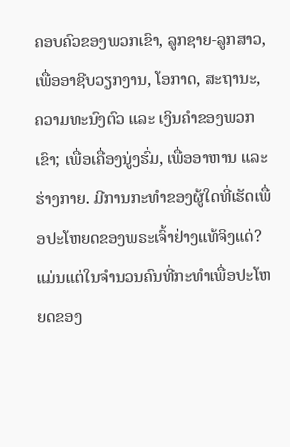ຄອບຄົວຂອງພວກເຂົາ, ລູກຊາຍ-ລູກສາວ, ເພື່ອອາຊີບວຽກງານ, ໂອກາດ, ສະຖານະ, ຄວາມທະນົງຕົວ ແລະ ເງິນຄໍາຂອງພວກເຂົາ; ເພື່ອເຄື່ອງນູ່ງຮົ່ມ, ເພື່ອອາຫານ ແລະ ຮ່າງກາຍ. ມີການກະທໍາຂອງຜູ້ໃດທີ່ເຮັດເພື່ອປະໂຫຍດຂອງພຣະເຈົ້າຢ່າງແທ້ຈິງແດ່? ແມ່ນແຕ່ໃນຈໍານວນຄົນທີ່ກະທໍາເພື່ອປະໂຫຍດຂອງ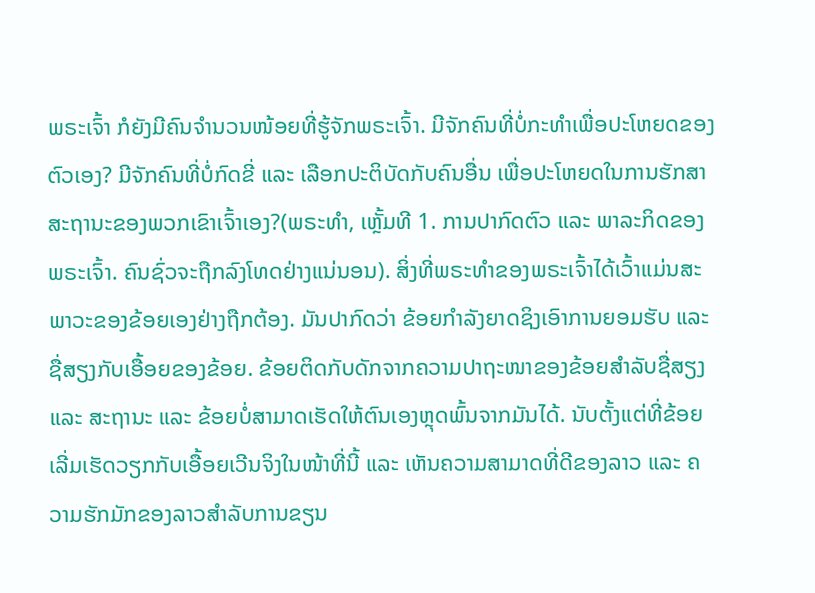ພຣະເຈົ້າ ກໍຍັງມີຄົນຈໍານວນໜ້ອຍທີ່ຮູ້ຈັກພຣະເຈົ້າ. ມີຈັກຄົນທີ່ບໍ່ກະທໍາເພື່ອປະໂຫຍດຂອງຕົວເອງ? ມີຈັກຄົນທີ່ບໍ່ກົດຂີ່ ແລະ ເລືອກປະຕິບັດກັບຄົນອື່ນ ເພື່ອປະໂຫຍດໃນການຮັກສາສະຖານະຂອງພວກເຂົາເຈົ້າເອງ?(ພຣະທຳ, ເຫຼັ້ມທີ 1. ການປາກົດຕົວ ແລະ ພາລະກິດຂອງພຣະເຈົ້າ. ຄົນຊົ່ວຈະຖືກລົງໂທດຢ່າງແນ່ນອນ). ສິ່ງທີ່ພຣະທຳຂອງພຣະເຈົ້າໄດ້ເວົ້າແມ່ນສະພາວະຂອງຂ້ອຍເອງຢ່າງຖືກຕ້ອງ. ມັນປາກົດວ່າ ຂ້ອຍກຳລັງຍາດຊິງເອົາການຍອມຮັບ ແລະ ຊື່ສຽງກັບເອື້ອຍຂອງຂ້ອຍ. ຂ້ອຍຕິດກັບດັກຈາກຄວາມປາຖະໜາຂອງຂ້ອຍສຳລັບຊື່ສຽງ ແລະ ສະຖານະ ແລະ ຂ້ອຍບໍ່ສາມາດເຮັດໃຫ້ຕົນເອງຫຼຸດພົ້ນຈາກມັນໄດ້. ນັບຕັ້ງແຕ່ທີ່ຂ້ອຍເລີ່ມເຮັດວຽກກັບເອື້ອຍເວີນຈິງໃນໜ້າທີ່ນີ້ ແລະ ເຫັນຄວາມສາມາດທີ່ດີຂອງລາວ ແລະ ຄວາມຮັກມັກຂອງລາວສຳລັບການຂຽນ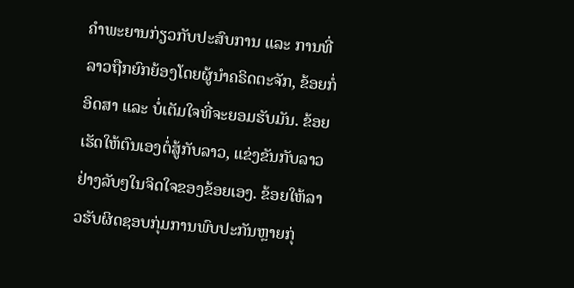ຄຳພະຍານກ່ຽວກັບປະສົບການ ແລະ ການທີ່ລາວຖືກຍົກຍ້ອງໂດຍຜູ້ນໍາຄຣິດຕະຈັກ, ຂ້ອຍກໍ່ອິດສາ ແລະ ບໍ່ເຕັມໃຈທີ່ຈະຍອມຮັບມັນ. ຂ້ອຍເຮັດໃຫ້ຕົນເອງຕໍ່ສູ້ກັບລາວ, ແຂ່ງຂັນກັບລາວຢ່າງລັບໆໃນຈິດໃຈຂອງຂ້ອຍເອງ. ຂ້ອຍໃຫ້ລາວຮັບຜິດຊອບກຸ່ມການພົບປະກັນຫຼາຍກຸ່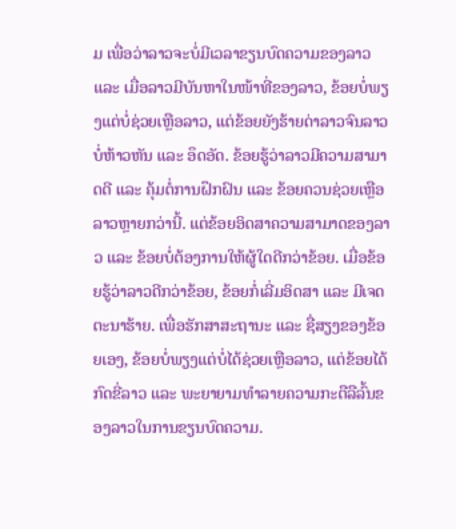ມ ເພື່ອວ່າລາວຈະບໍ່ມີເວລາຂຽນບົດຄວາມຂອງລາວ ແລະ ເມື່ອລາວມີບັນຫາໃນໜ້າທີ່ຂອງລາວ, ຂ້ອຍບໍ່ພຽງແຕ່ບໍ່ຊ່ວຍເຫຼືອລາວ, ແຕ່ຂ້ອຍຍັງຮ້າຍດ່າລາວຈົນລາວບໍ່ຫ້າວຫັນ ແລະ ອຶດອັດ. ຂ້ອຍຮູ້ວ່າລາວມີຄວາມສາມາດດີ ແລະ ຄຸ້ມຕໍ່ການຝຶກຝົນ ແລະ ຂ້ອຍຄວນຊ່ວຍເຫຼືອລາວຫຼາຍກວ່ານີ້. ແຕ່ຂ້ອຍອິດສາຄວາມສາມາດຂອງລາວ ແລະ ຂ້ອຍບໍ່ຕ້ອງການໃຫ້ຜູ້ໃດດີກວ່າຂ້ອຍ. ເມື່ອຂ້ອຍຮູ້ວ່າລາວດີກວ່າຂ້ອຍ, ຂ້ອຍກໍ່ເລີ່ມອິດສາ ແລະ ມີເຈດຕະນາຮ້າຍ. ເພື່ອຮັກສາສະຖານະ ແລະ ຊື່ສຽງຂອງຂ້ອຍເອງ, ຂ້ອຍບໍ່ພຽງແຕ່ບໍ່ໄດ້ຊ່ວຍເຫຼືອລາວ, ແຕ່ຂ້ອຍໄດ້ກົດຂີ່ລາວ ແລະ ພະຍາຍາມທຳລາຍຄວາມກະຕືລືລົ້ນຂອງລາວໃນການຂຽນບົດຄວາມ.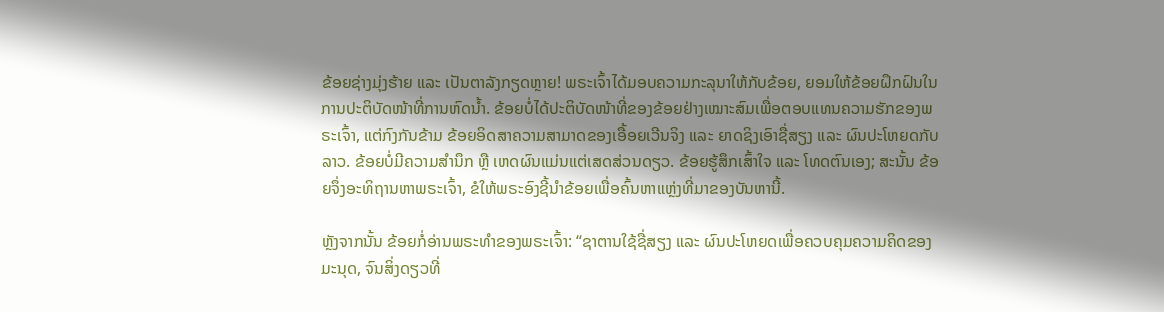ຂ້ອຍຊ່າງມຸ່ງຮ້າຍ ແລະ ເປັນຕາລັງກຽດຫຼາຍ! ພຣະເຈົ້າໄດ້ມອບຄວາມກະລຸນາໃຫ້ກັບຂ້ອຍ, ຍອມໃຫ້ຂ້ອຍຝຶກຝົນໃນການປະຕິບັດໜ້າທີ່ການຫົດນ້ຳ. ຂ້ອຍບໍ່ໄດ້ປະຕິບັດໜ້າທີ່ຂອງຂ້ອຍຢ່າງເໝາະສົມເພື່ອຕອບແທນຄວາມຮັກຂອງພຣະເຈົ້າ, ແຕ່ກົງກັນຂ້າມ ຂ້ອຍອິດສາຄວາມສາມາດຂອງເອື້ອຍເວີນຈິງ ແລະ ຍາດຊິງເອົາຊື່ສຽງ ແລະ ຜົນປະໂຫຍດກັບລາວ. ຂ້ອຍບໍ່ມີຄວາມສຳນຶກ ຫຼື ເຫດຜົນແມ່ນແຕ່ເສດສ່ວນດຽວ. ຂ້ອຍຮູ້ສຶກເສົ້າໃຈ ແລະ ໂທດຕົນເອງ; ສະນັ້ນ ຂ້ອຍຈຶ່ງອະທິຖານຫາພຣະເຈົ້າ, ຂໍໃຫ້ພຣະອົງຊີ້ນໍາຂ້ອຍເພື່ອຄົ້ນຫາແຫຼ່ງທີ່ມາຂອງບັນຫານີ້.

ຫຼັງຈາກນັ້ນ ຂ້ອຍກໍ່ອ່ານພຣະທຳຂອງພຣະເຈົ້າ: “ຊາຕານໃຊ້ຊື່ສຽງ ແລະ ຜົນປະໂຫຍດເພື່ອຄວບຄຸມຄວາມຄິດຂອງມະນຸດ, ຈົນສິ່ງດຽວທີ່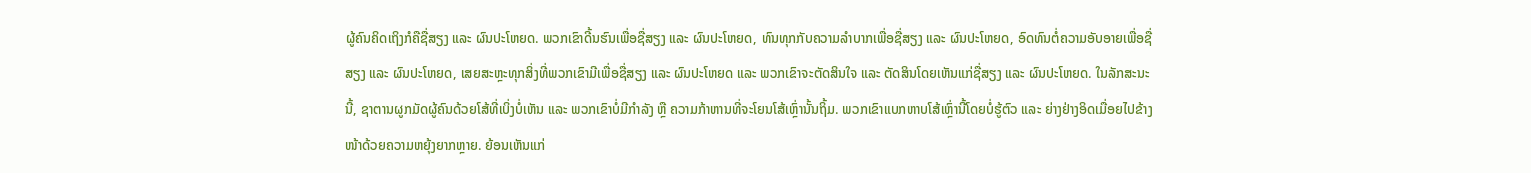ຜູ້ຄົນຄິດເຖິງກໍຄືຊື່ສຽງ ແລະ ຜົນປະໂຫຍດ. ພວກເຂົາດີ້ນຮົນເພື່ອຊື່ສຽງ ແລະ ຜົນປະໂຫຍດ, ທົນທຸກກັບຄວາມລໍາບາກເພື່ອຊື່ສຽງ ແລະ ຜົນປະໂຫຍດ, ອົດທົນຕໍ່ຄວາມອັບອາຍເພື່ອຊື່ສຽງ ແລະ ຜົນປະໂຫຍດ, ເສຍສະຫຼະທຸກສິ່ງທີ່ພວກເຂົາມີເພື່ອຊື່ສຽງ ແລະ ຜົນປະໂຫຍດ ແລະ ພວກເຂົາຈະຕັດສິນໃຈ ແລະ ຕັດສິນໂດຍເຫັນແກ່ຊື່ສຽງ ແລະ ຜົນປະໂຫຍດ. ໃນລັກສະນະນີ້, ຊາຕານຜູກມັດຜູ້ຄົນດ້ວຍໂສ້ທີ່ເບິ່ງບໍ່ເຫັນ ແລະ ພວກເຂົາບໍ່ມີກຳລັງ ຫຼື ຄວາມກ້າຫານທີ່ຈະໂຍນໂສ້ເຫຼົ່ານັ້ນຖິ້ມ. ພວກເຂົາແບກຫາບໂສ້ເຫຼົ່ານີ້ໂດຍບໍ່ຮູ້ຕົວ ແລະ ຍ່າງຢ່າງອິດເມື່ອຍໄປຂ້າງໜ້າດ້ວຍຄວາມຫຍຸ້ງຍາກຫຼາຍ. ຍ້ອນເຫັນແກ່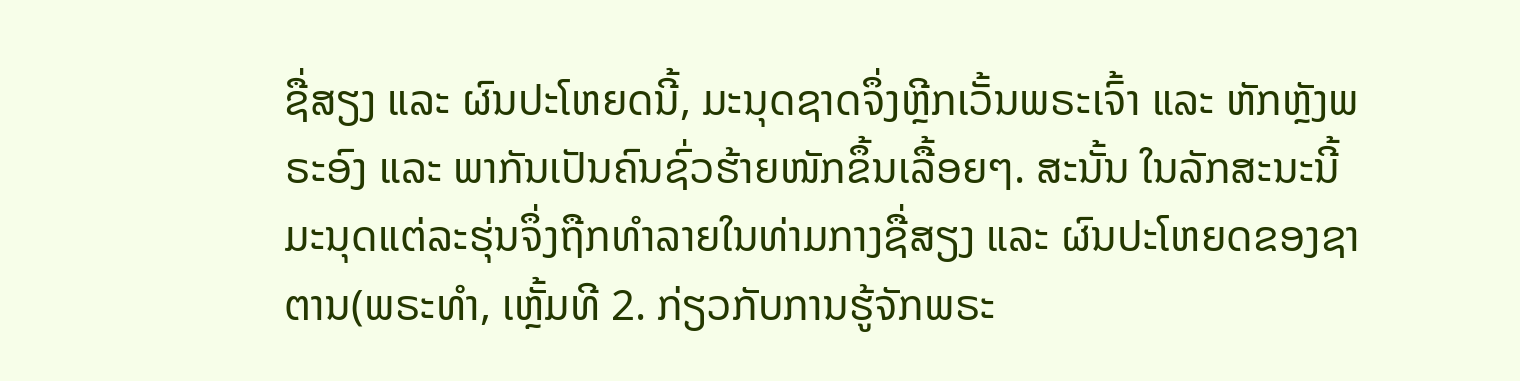ຊື່ສຽງ ແລະ ຜົນປະໂຫຍດນີ້, ມະນຸດຊາດຈຶ່ງຫຼີກເວັ້ນພຣະເຈົ້າ ແລະ ຫັກຫຼັງພຣະອົງ ແລະ ພາກັນເປັນຄົນຊົ່ວຮ້າຍໜັກຂຶ້ນເລື້ອຍໆ. ສະນັ້ນ ໃນລັກສະນະນີ້ ມະນຸດແຕ່ລະຮຸ່ນຈຶ່ງຖືກທຳລາຍໃນທ່າມກາງຊື່ສຽງ ແລະ ຜົນປະໂຫຍດຂອງຊາຕານ(ພຣະທຳ, ເຫຼັ້ມທີ 2. ກ່ຽວກັບການຮູ້ຈັກພຣະ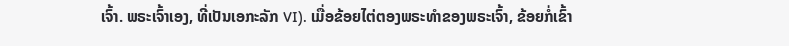ເຈົ້າ. ພຣະເຈົ້າເອງ, ທີ່ເປັນເອກະລັກ VI). ເມື່ອຂ້ອຍໄຕ່ຕອງພຣະທຳຂອງພຣະເຈົ້າ, ຂ້ອຍກໍ່ເຂົ້າ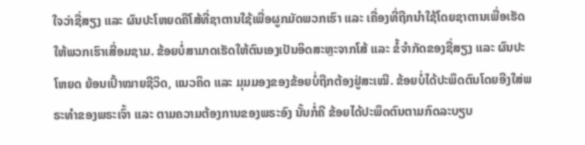ໃຈວ່າຊື່ສຽງ ແລະ ຜົນປະໂຫຍດຄືໂສ້ທີ່ຊາຕານໃຊ້ເພື່ອຜູກມັດພວກເຮົາ ແລະ ເຄື່ອງທີ່ຖືກນໍາໃຊ້ໂດຍຊາຕານເພື່ອເຮັດໃຫ້ພວກເຮົາເສື່ອມຊາມ. ຂ້ອຍບໍ່ສາມາດເຮັດໃຫ້ຕົນເອງເປັນອິດສະຫຼະຈາກໂສ້ ແລະ ຂໍ້ຈຳກັດຂອງຊື່ສຽງ ແລະ ຜົນປະໂຫຍດ ຍ້ອນເປົ້າໝາຍຊີວິດ, ແນວຄິດ ແລະ ມຸມມອງຂອງຂ້ອຍບໍ່ຖືກຕ້ອງຢູ່ສະເໝີ. ຂ້ອຍບໍ່ໄດ້ປະພຶດຕົນໂດຍອີງໃສ່ພຣະທຳຂອງພຣະເຈົ້າ ແລະ ຕາມຄວາມຕ້ອງການຂອງພຣະອົງ ນັ້ນກໍ່ຄື ຂ້ອຍໄດ້ປະພຶດຕົນຕາມກົດລະບຽບ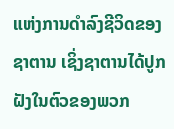ແຫ່ງການດຳລົງຊີວິດຂອງຊາຕານ ເຊິ່ງຊາຕານໄດ້ປູກຝັງໃນຕົວຂອງພວກ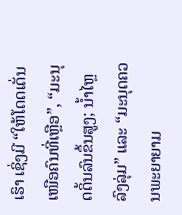ເຮົາ ເຊິ່ງມີ “ໃຫ້ໂດດເດັ່ນເໜືອຄົນທີ່ເຫຼືອ”, “ມະນຸດດິ້ນລົນຂຶ້ນສູງ; ນໍ້າໄຫຼລົງລຸ່ມ” ແລະ “ມະນຸດຄວນພະຍາຍາມ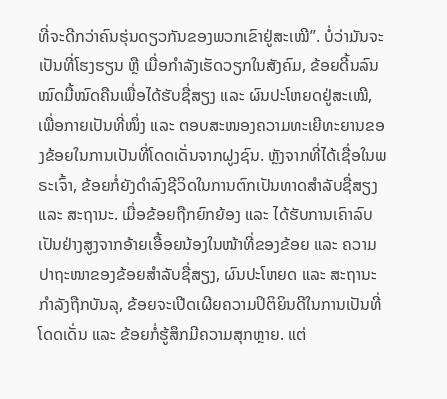ທີ່ຈະດີກວ່າຄົນຮຸ່ນດຽວກັນຂອງພວກເຂົາຢູ່ສະເໝີ”. ບໍ່ວ່າມັນຈະເປັນທີ່ໂຮງຮຽນ ຫຼື ເມື່ອກຳລັງເຮັດວຽກໃນສັງຄົມ, ຂ້ອຍດີ້ນລົນໝົດມື້ໝົດຄືນເພື່ອໄດ້ຮັບຊື່ສຽງ ແລະ ຜົນປະໂຫຍດຢູ່ສະເໝີ, ເພື່ອກາຍເປັນທີ່ໜຶ່ງ ແລະ ຕອບສະໜອງຄວາມທະເຍີທະຍານຂອງຂ້ອຍໃນການເປັນທີ່ໂດດເດັ່ນຈາກຝູງຊົນ. ຫຼັງຈາກທີ່ໄດ້ເຊື່ອໃນພຣະເຈົ້າ, ຂ້ອຍກໍ່ຍັງດຳລົງຊີວິດໃນການຕົກເປັນທາດສຳລັບຊື່ສຽງ ແລະ ສະຖານະ. ເມື່ອຂ້ອຍຖືກຍົກຍ້ອງ ແລະ ໄດ້ຮັບການເຄົາລົບເປັນຢ່າງສູງຈາກອ້າຍເອື້ອຍນ້ອງໃນໜ້າທີ່ຂອງຂ້ອຍ ແລະ ຄວາມປາຖະໜາຂອງຂ້ອຍສຳລັບຊື່ສຽງ, ຜົນປະໂຫຍດ ແລະ ສະຖານະກຳລັງຖືກບັນລຸ, ຂ້ອຍຈະເປີດເຜີຍຄວາມປິຕິຍິນດີໃນການເປັນທີ່ໂດດເດັ່ນ ແລະ ຂ້ອຍກໍ່ຮູ້ສຶກມີຄວາມສຸກຫຼາຍ. ແຕ່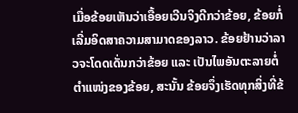ເມື່ອຂ້ອຍເຫັນວ່າເອື້ອຍເວີນຈິງດີກວ່າຂ້ອຍ, ຂ້ອຍກໍ່ເລີ່ມອິດສາຄວາມສາມາດຂອງລາວ. ຂ້ອຍຢ້ານວ່າລາວຈະໂດດເດັ່ນກວ່າຂ້ອຍ ແລະ ເປັນໄພອັນຕະລາຍຕໍ່ຕໍາແໜ່ງຂອງຂ້ອຍ, ສະນັ້ນ ຂ້ອຍຈຶ່ງເຮັດທຸກສິ່ງທີ່ຂ້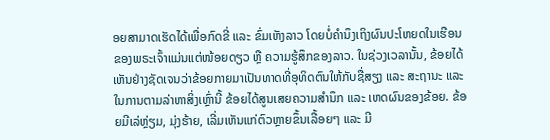ອຍສາມາດເຮັດໄດ້ເພື່ອກົດຂີ່ ແລະ ຂົ່ມເຫັງລາວ ໂດຍບໍ່ຄຳນຶງເຖິງຜົນປະໂຫຍດໃນເຮືອນຂອງພຣະເຈົ້າແມ່ນແຕ່ໜ້ອຍດຽວ ຫຼື ຄວາມຮູ້ສຶກຂອງລາວ. ໃນຊ່ວງເວລານັ້ນ, ຂ້ອຍໄດ້ເຫັນຢ່າງຊັດເຈນວ່າຂ້ອຍກາຍມາເປັນທາດທີ່ອຸທິດຕົນໃຫ້ກັບຊື່ສຽງ ແລະ ສະຖານະ ແລະ ໃນການຕາມລ່າຫາສິ່ງເຫຼົ່ານີ້ ຂ້ອຍໄດ້ສູນເສຍຄວາມສຳນຶກ ແລະ ເຫດຜົນຂອງຂ້ອຍ. ຂ້ອຍມີເລ່ຫຼ່ຽມ, ມຸ່ງຮ້າຍ, ເລີ່ມເຫັນແກ່ຕົວຫຼາຍຂຶ້ນເລື້ອຍໆ ແລະ ມີ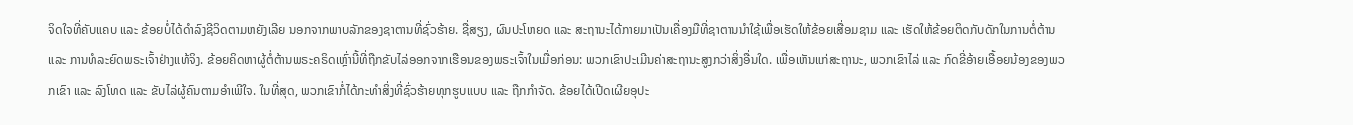ຈິດໃຈທີ່ຄັບແຄບ ແລະ ຂ້ອຍບໍ່ໄດ້ດຳລົງຊີວິດຕາມຫຍັງເລີຍ ນອກຈາກພາບລັກຂອງຊາຕານທີ່ຊົ່ວຮ້າຍ. ຊື່ສຽງ, ຜົນປະໂຫຍດ ແລະ ສະຖານະໄດ້ກາຍມາເປັນເຄື່ອງມືທີ່ຊາຕານນໍາໃຊ້ເພື່ອເຮັດໃຫ້ຂ້ອຍເສື່ອມຊາມ ແລະ ເຮັດໃຫ້ຂ້ອຍຕິດກັບດັກໃນການຕໍ່ຕ້ານ ແລະ ການທໍລະຍົດພຣະເຈົ້າຢ່າງແທ້ຈິງ. ຂ້ອຍຄິດຫາຜູ້ຕໍ່ຕ້ານພຣະຄຣິດເຫຼົ່ານີ້ທີ່ຖືກຂັບໄລ່ອອກຈາກເຮືອນຂອງພຣະເຈົ້າໃນເມື່ອກ່ອນ: ພວກເຂົາປະເມີນຄ່າສະຖານະສູງກວ່າສິ່ງອື່ນໃດ. ເພື່ອເຫັນແກ່ສະຖານະ, ພວກເຂົາໄລ່ ແລະ ກົດຂີ່ອ້າຍເອື້ອຍນ້ອງຂອງພວກເຂົາ ແລະ ລົງໂທດ ແລະ ຂັບໄລ່ຜູ້ຄົນຕາມອຳເພີໃຈ. ໃນທີ່ສຸດ, ພວກເຂົາກໍ່ໄດ້ກະທຳສິ່ງທີ່ຊົ່ວຮ້າຍທຸກຮູບແບບ ແລະ ຖືກກຳຈັດ. ຂ້ອຍໄດ້ເປີດເຜີຍອຸປະ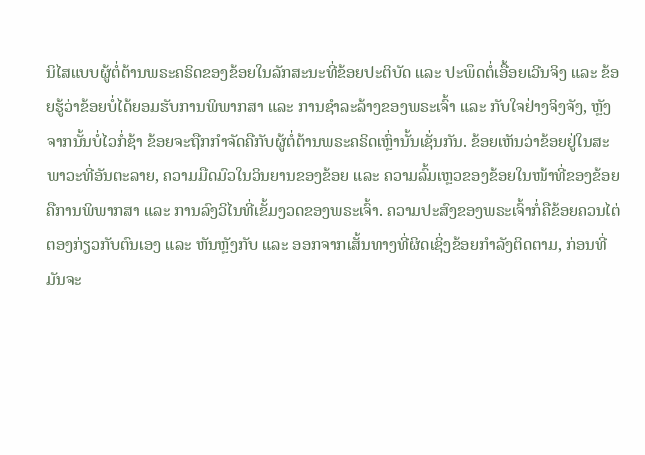ນິໄສແບບຜູ້ຕໍ່ຕ້ານພຣະຄຣິດຂອງຂ້ອຍໃນລັກສະນະທີ່ຂ້ອຍປະຕິບັດ ແລະ ປະພຶດຕໍ່ເອື້ອຍເວີນຈິງ ແລະ ຂ້ອຍຮູ້ວ່າຂ້ອຍບໍ່ໄດ້ຍອມຮັບການພິພາກສາ ແລະ ການຊໍາລະລ້າງຂອງພຣະເຈົ້າ ແລະ ກັບໃຈຢ່າງຈິງຈັງ, ຫຼັງຈາກນັ້ນບໍ່ໄວກໍ່ຊ້າ ຂ້ອຍຈະຖືກກຳຈັດຄືກັບຜູ້ຕໍ່ຕ້ານພຣະຄຣິດເຫຼົ່ານັ້ນເຊັ່ນກັນ. ຂ້ອຍເຫັນວ່າຂ້ອຍຢູ່ໃນສະພາວະທີ່ອັນຕະລາຍ, ຄວາມມືດມົວໃນວິນຍານຂອງຂ້ອຍ ແລະ ຄວາມລົ້ມເຫຼວຂອງຂ້ອຍໃນໜ້າທີ່ຂອງຂ້ອຍຄືການພິພາກສາ ແລະ ການລົງວິໄນທີ່ເຂັ້ມງວດຂອງພຣະເຈົ້າ. ຄວາມປະສົງຂອງພຣະເຈົ້າກໍ່ຄືຂ້ອຍຄວນໄຕ່ຕອງກ່ຽວກັບຕົນເອງ ແລະ ຫັນຫຼັງກັບ ແລະ ອອກຈາກເສັ້ນທາງທີ່ຜິດເຊິ່ງຂ້ອຍກຳລັງຕິດຕາມ, ກ່ອນທີ່ມັນຈະ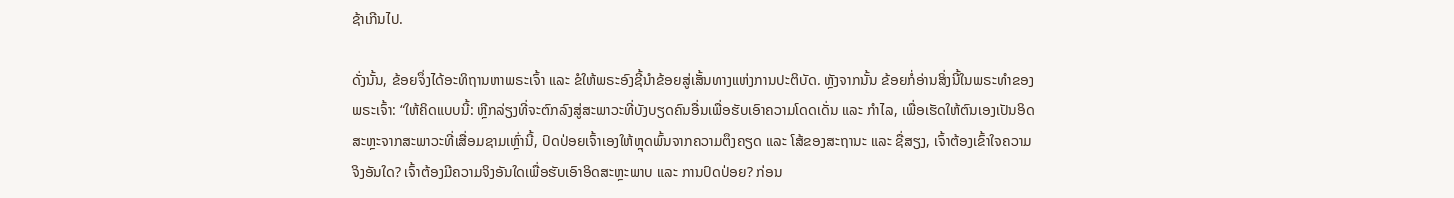ຊ້າເກີນໄປ.

ດັ່ງນັ້ນ, ຂ້ອຍຈຶ່ງໄດ້ອະທິຖານຫາພຣະເຈົ້າ ແລະ ຂໍໃຫ້ພຣະອົງຊີ້ນໍາຂ້ອຍສູ່ເສັ້ນທາງແຫ່ງການປະຕິບັດ. ຫຼັງຈາກນັ້ນ ຂ້ອຍກໍ່ອ່ານສິ່ງນີ້ໃນພຣະທຳຂອງພຣະເຈົ້າ: “ໃຫ້ຄິດແບບນີ້: ຫຼີກລ່ຽງທີ່ຈະຕົກລົງສູ່ສະພາວະທີ່ບັງບຽດຄົນອື່ນເພື່ອຮັບເອົາຄວາມໂດດເດັ່ນ ແລະ ກຳໄລ, ເພື່ອເຮັດໃຫ້ຕົນເອງເປັນອິດສະຫຼະຈາກສະພາວະທີ່ເສື່ອມຊາມເຫຼົ່ານີ້, ປົດປ່ອຍເຈົ້າເອງໃຫ້ຫຼຸດພົ້ນຈາກຄວາມຕຶງຄຽດ ແລະ ໂສ້ຂອງສະຖານະ ແລະ ຊື່ສຽງ, ເຈົ້າຕ້ອງເຂົ້າໃຈຄວາມຈິງອັນໃດ? ເຈົ້າຕ້ອງມີຄວາມຈິງອັນໃດເພື່ອຮັບເອົາອິດສະຫຼະພາບ ແລະ ການປົດປ່ອຍ? ກ່ອນ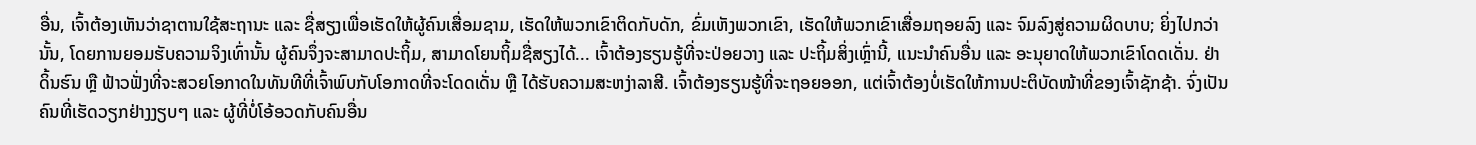ອື່ນ, ເຈົ້າຕ້ອງເຫັນວ່າຊາຕານໃຊ້ສະຖານະ ແລະ ຊື່ສຽງເພື່ອເຮັດໃຫ້ຜູ້ຄົນເສື່ອມຊາມ, ເຮັດໃຫ້ພວກເຂົາຕິດກັບດັກ, ຂົ່ມເຫັງພວກເຂົາ, ເຮັດໃຫ້ພວກເຂົາເສື່ອມຖອຍລົງ ແລະ ຈົມລົງສູ່ຄວາມຜິດບາບ; ຍິ່ງໄປກວ່ານັ້ນ, ໂດຍການຍອມຮັບຄວາມຈິງເທົ່ານັ້ນ ຜູ້ຄົນຈຶ່ງຈະສາມາດປະຖິ້ມ, ສາມາດໂຍນຖິ້ມຊື່ສຽງໄດ້... ເຈົ້າຕ້ອງຮຽນຮູ້ທີ່ຈະປ່ອຍວາງ ແລະ ປະຖິ້ມສິ່ງເຫຼົ່ານີ້, ແນະນຳຄົນອື່ນ ແລະ ອະນຸຍາດໃຫ້ພວກເຂົາໂດດເດັ່ນ. ຢ່າດິ້ນຮົນ ຫຼື ຟ້າວຟັ່ງທີ່ຈະສວຍໂອກາດໃນທັນທີທີ່ເຈົ້າພົບກັບໂອກາດທີ່ຈະໂດດເດັ່ນ ຫຼື ໄດ້ຮັບຄວາມສະຫງ່າລາສີ. ເຈົ້າຕ້ອງຮຽນຮູ້ທີ່ຈະຖອຍອອກ, ແຕ່ເຈົ້າຕ້ອງບໍ່ເຮັດໃຫ້ການປະຕິບັດໜ້າທີ່ຂອງເຈົ້າຊັກຊ້າ. ຈົ່ງເປັນຄົນທີ່ເຮັດວຽກຢ່າງງຽບໆ ແລະ ຜູ້ທີ່ບໍ່ໂອ້ອວດກັບຄົນອື່ນ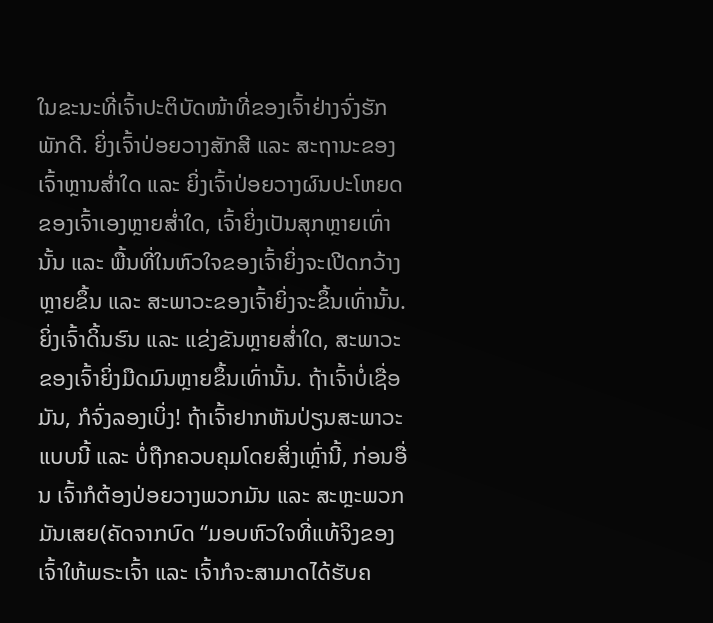ໃນຂະນະທີ່ເຈົ້າປະຕິບັດໜ້າທີ່ຂອງເຈົ້າຢ່າງຈົ່ງຮັກພັກດີ. ຍິ່ງເຈົ້າປ່ອຍວາງສັກສີ ແລະ ສະຖານະຂອງເຈົ້າຫຼານສ່ຳໃດ ແລະ ຍິ່ງເຈົ້າປ່ອຍວາງຜົນປະໂຫຍດຂອງເຈົ້າເອງຫຼາຍສ່ຳໃດ, ເຈົ້າຍິ່ງເປັນສຸກຫຼາຍເທົ່ານັ້ນ ແລະ ພື້ນທີ່ໃນຫົວໃຈຂອງເຈົ້າຍິ່ງຈະເປີດກວ້າງຫຼາຍຂຶ້ນ ແລະ ສະພາວະຂອງເຈົ້າຍິ່ງຈະຂຶ້ນເທົ່ານັ້ນ. ຍິ່ງເຈົ້າດິ້ນຮົນ ແລະ ແຂ່ງຂັນຫຼາຍສ່ຳໃດ, ສະພາວະຂອງເຈົ້າຍິ່ງມືດມົນຫຼາຍຂຶ້ນເທົ່ານັ້ນ. ຖ້າເຈົ້າບໍ່ເຊື່ອມັນ, ກໍຈົ່ງລອງເບິ່ງ! ຖ້າເຈົ້າຢາກຫັນປ່ຽນສະພາວະແບບນີ້ ແລະ ບໍ່ຖືກຄວບຄຸມໂດຍສິ່ງເຫຼົ່ານີ້, ກ່ອນອື່ນ ເຈົ້າກໍຕ້ອງປ່ອຍວາງພວກມັນ ແລະ ສະຫຼະພວກມັນເສຍ(ຄັດຈາກບົດ “ມອບຫົວໃຈທີ່ແທ້ຈິງຂອງເຈົ້າໃຫ້ພຣະເຈົ້າ ແລະ ເຈົ້າກໍຈະສາມາດໄດ້ຮັບຄ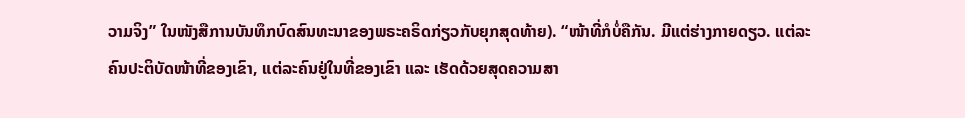ວາມຈິງ” ໃນໜັງສືການບັນທຶກບົດສົນທະນາຂອງພຣະຄຣິດກ່ຽວກັບຍຸກສຸດທ້າຍ). “ໜ້າທີ່ກໍບໍ່ຄືກັນ. ມີແຕ່ຮ່າງກາຍດຽວ. ແຕ່ລະຄົນປະຕິບັດໜ້າທີ່ຂອງເຂົາ, ແຕ່ລະຄົນຢູ່ໃນທີ່ຂອງເຂົາ ແລະ ເຮັດດ້ວຍສຸດຄວາມສາ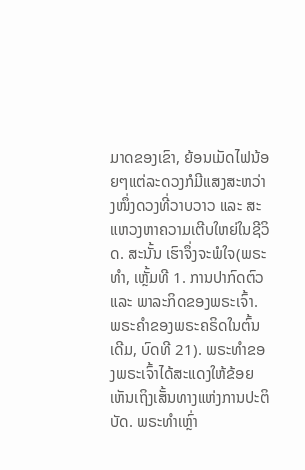ມາດຂອງເຂົາ, ຍ້ອນເມັດໄຟນ້ອຍໆແຕ່ລະດວງກໍມີແສງສະຫວ່າງໜຶ່ງດວງທີ່ວາບວາວ ແລະ ສະແຫວງຫາຄວາມເຕີບໃຫຍ່ໃນຊີວິດ. ສະນັ້ນ ເຮົາຈຶ່ງຈະພໍໃຈ(ພຣະທຳ, ເຫຼັ້ມທີ 1. ການປາກົດຕົວ ແລະ ພາລະກິດຂອງພຣະເຈົ້າ. ພຣະຄຳຂອງພຣະຄຣິດໃນຕົ້ນເດີມ, ບົດທີ 21). ພຣະທຳຂອງພຣະເຈົ້າໄດ້ສະແດງໃຫ້ຂ້ອຍເຫັນເຖິງເສັ້ນທາງແຫ່ງການປະຕິບັດ. ພຣະທຳເຫຼົ່າ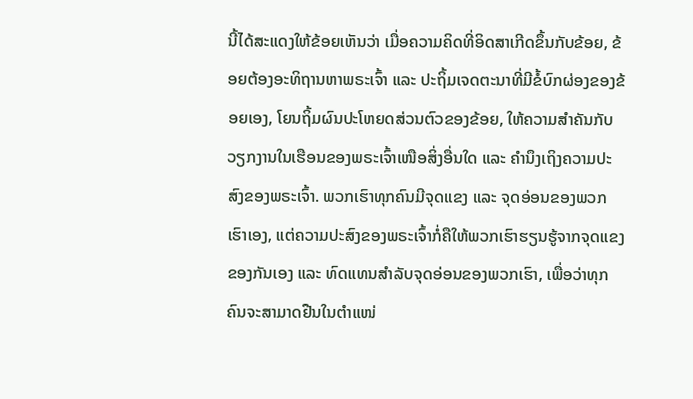ນີ້ໄດ້ສະແດງໃຫ້ຂ້ອຍເຫັນວ່າ ເມື່ອຄວາມຄິດທີ່ອິດສາເກີດຂຶ້ນກັບຂ້ອຍ, ຂ້ອຍຕ້ອງອະທິຖານຫາພຣະເຈົ້າ ແລະ ປະຖິ້ມເຈດຕະນາທີ່ມີຂໍ້ບົກຜ່ອງຂອງຂ້ອຍເອງ, ໂຍນຖິ້ມຜົນປະໂຫຍດສ່ວນຕົວຂອງຂ້ອຍ, ໃຫ້ຄວາມສຳຄັນກັບວຽກງານໃນເຮືອນຂອງພຣະເຈົ້າເໜືອສິ່ງອື່ນໃດ ແລະ ຄຳນຶງເຖິງຄວາມປະສົງຂອງພຣະເຈົ້າ. ພວກເຮົາທຸກຄົນມີຈຸດແຂງ ແລະ ຈຸດອ່ອນຂອງພວກເຮົາເອງ, ແຕ່ຄວາມປະສົງຂອງພຣະເຈົ້າກໍ່ຄືໃຫ້ພວກເຮົາຮຽນຮູ້ຈາກຈຸດແຂງຂອງກັນເອງ ແລະ ທົດແທນສຳລັບຈຸດອ່ອນຂອງພວກເຮົາ, ເພື່ອວ່າທຸກຄົນຈະສາມາດຢືນໃນຕໍາແໜ່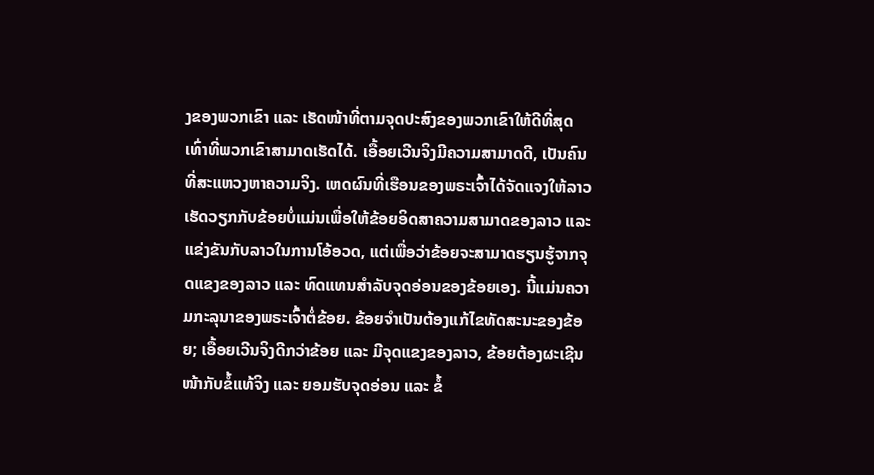ງຂອງພວກເຂົາ ແລະ ເຮັດໜ້າທີ່ຕາມຈຸດປະສົງຂອງພວກເຂົາໃຫ້ດີທີ່ສຸດເທົ່າທີ່ພວກເຂົາສາມາດເຮັດໄດ້. ເອື້ອຍເວີນຈິງມີຄວາມສາມາດດີ, ເປັນຄົນທີ່ສະແຫວງຫາຄວາມຈິງ. ເຫດຜົນທີ່ເຮືອນຂອງພຣະເຈົ້າໄດ້ຈັດແຈງໃຫ້ລາວເຮັດວຽກກັບຂ້ອຍບໍ່ແມ່ນເພື່ອໃຫ້ຂ້ອຍອິດສາຄວາມສາມາດຂອງລາວ ແລະ ແຂ່ງຂັນກັບລາວໃນການໂອ້ອວດ, ແຕ່ເພື່ອວ່າຂ້ອຍຈະສາມາດຮຽນຮູ້ຈາກຈຸດແຂງຂອງລາວ ແລະ ທົດແທນສຳລັບຈຸດອ່ອນຂອງຂ້ອຍເອງ. ນີ້ແມ່ນຄວາມກະລຸນາຂອງພຣະເຈົ້າຕໍ່ຂ້ອຍ. ຂ້ອຍຈຳເປັນຕ້ອງແກ້ໄຂທັດສະນະຂອງຂ້ອຍ; ເອື້ອຍເວີນຈິງດີກວ່າຂ້ອຍ ແລະ ມີຈຸດແຂງຂອງລາວ, ຂ້ອຍຕ້ອງຜະເຊີນໜ້າກັບຂໍ້ແທ້ຈິງ ແລະ ຍອມຮັບຈຸດອ່ອນ ແລະ ຂໍ້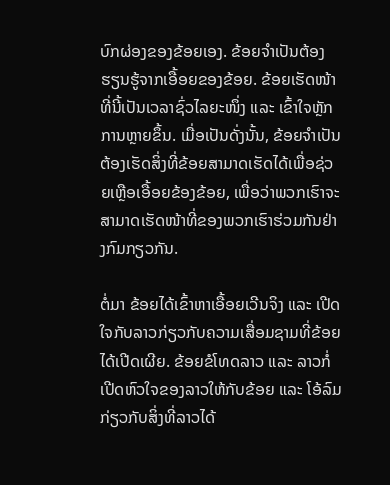ບົກຜ່ອງຂອງຂ້ອຍເອງ. ຂ້ອຍຈຳເປັນຕ້ອງຮຽນຮູ້ຈາກເອື້ອຍຂອງຂ້ອຍ. ຂ້ອຍເຮັດໜ້າທີ່ນີ້ເປັນເວລາຊົ່ວໄລຍະໜຶ່ງ ແລະ ເຂົ້າໃຈຫຼັກການຫຼາຍຂຶ້ນ. ເມື່ອເປັນດັ່ງນັ້ນ, ຂ້ອຍຈຳເປັນຕ້ອງເຮັດສິ່ງທີ່ຂ້ອຍສາມາດເຮັດໄດ້ເພື່ອຊ່ວຍເຫຼືອເອື້ອຍຂ້ອງຂ້ອຍ, ເພື່ອວ່າພວກເຮົາຈະສາມາດເຮັດໜ້າທີ່ຂອງພວກເຮົາຮ່ວມກັນຢ່າງກົມກຽວກັນ.

ຕໍ່ມາ ຂ້ອຍໄດ້ເຂົ້າຫາເອື້ອຍເວີນຈິງ ແລະ ເປີດໃຈກັບລາວກ່ຽວກັບຄວາມເສື່ອມຊາມທີ່ຂ້ອຍໄດ້ເປີດເຜີຍ. ຂ້ອຍຂໍໂທດລາວ ແລະ ລາວກໍ່ເປີດຫົວໃຈຂອງລາວໃຫ້ກັບຂ້ອຍ ແລະ ໂອ້ລົມກ່ຽວກັບສິ່ງທີ່ລາວໄດ້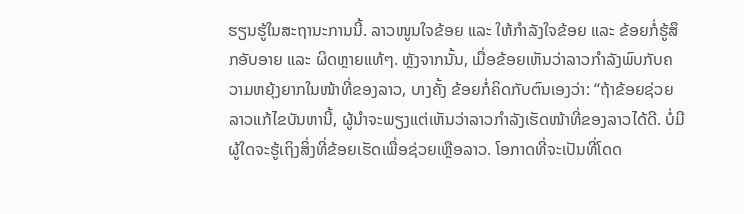ຮຽນຮູ້ໃນສະຖານະການນີ້. ລາວໜູນໃຈຂ້ອຍ ແລະ ໃຫ້ກຳລັງໃຈຂ້ອຍ ແລະ ຂ້ອຍກໍ່ຮູ້ສຶກອັບອາຍ ແລະ ຜິດຫຼາຍແທ້ໆ. ຫຼັງຈາກນັ້ນ, ເມື່ອຂ້ອຍເຫັນວ່າລາວກຳລັງພົບກັບຄວາມຫຍຸ້ງຍາກໃນໜ້າທີ່ຂອງລາວ, ບາງຄັ້ງ ຂ້ອຍກໍ່ຄິດກັບຕົນເອງວ່າ: “ຖ້າຂ້ອຍຊ່ວຍລາວແກ້ໄຂບັນຫານີ້, ຜູ້ນໍາຈະພຽງແຕ່ເຫັນວ່າລາວກຳລັງເຮັດໜ້າທີ່ຂອງລາວໄດ້ດີ. ບໍ່ມີຜູ້ໃດຈະຮູ້ເຖິງສິ່ງທີ່ຂ້ອຍເຮັດເພື່ອຊ່ວຍເຫຼືອລາວ. ໂອກາດທີ່ຈະເປັນທີ່ໂດດ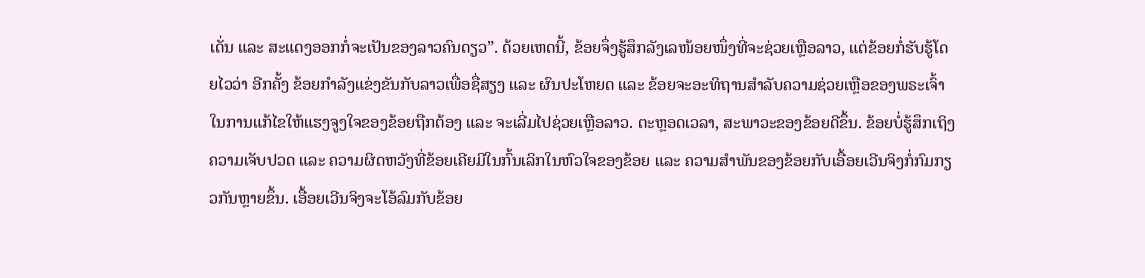ເດັ່ນ ແລະ ສະແດງອອກກໍ່ຈະເປັນຂອງລາວຄົນດຽວ”. ດ້ວຍເຫດນີ້, ຂ້ອຍຈຶ່ງຮູ້ສຶກລັງເລໜ້ອຍໜຶ່ງທີ່ຈະຊ່ວຍເຫຼືອລາວ, ແຕ່ຂ້ອຍກໍ່ຮັບຮູ້ໂດຍໄວວ່າ ອີກຄັ້ງ ຂ້ອຍກຳລັງແຂ່ງຂັນກັບລາວເພື່ອຊື່ສຽງ ແລະ ຜົນປະໂຫຍດ ແລະ ຂ້ອຍຈະອະທິຖານສຳລັບຄວາມຊ່ວຍເຫຼືອຂອງພຣະເຈົ້າໃນການແກ້ໄຂໃຫ້ແຮງຈູງໃຈຂອງຂ້ອຍຖືກຕ້ອງ ແລະ ຈະເລີ່ມໄປຊ່ວຍເຫຼືອລາວ. ຕະຫຼອດເວລາ, ສະພາວະຂອງຂ້ອຍດີຂຶ້ນ. ຂ້ອຍບໍ່ຮູ້ສຶກເຖິງຄວາມເຈັບປວດ ແລະ ຄວາມຜິດຫວັງທີ່ຂ້ອຍເຄີຍມີໃນກົ້ນເລິກໃນຫົວໃຈຂອງຂ້ອຍ ແລະ ຄວາມສຳພັນຂອງຂ້ອຍກັບເອື້ອຍເວີນຈິງກໍ່ກົມກຽວກັນຫຼາຍຂຶ້ນ. ເອື້ອຍເວີນຈິງຈະໂອ້ລົມກັບຂ້ອຍ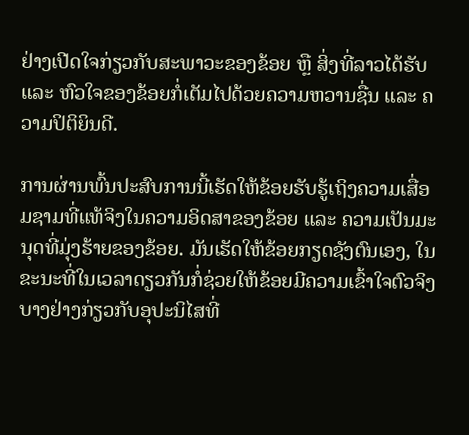ຢ່າງເປີດໃຈກ່ຽວກັບສະພາວະຂອງຂ້ອຍ ຫຼື ສິ່ງທີ່ລາວໄດ້ຮັບ ແລະ ຫົວໃຈຂອງຂ້ອຍກໍ່ເຕັມໄປດ້ວຍຄວາມຫວານຊື່ນ ແລະ ຄວາມປິຕິຍິນດີ.

ການຜ່ານພົ້ນປະສົບການນີ້ເຮັດໃຫ້ຂ້ອຍຮັບຮູ້ເຖິງຄວາມເສື່ອມຊາມທີ່ແທ້ຈິງໃນຄວາມອິດສາຂອງຂ້ອຍ ແລະ ຄວາມເປັນມະນຸດທີ່ມຸ່ງຮ້າຍຂອງຂ້ອຍ. ມັນເຮັດໃຫ້ຂ້ອຍກຽດຊັງຕົນເອງ, ໃນຂະນະທີ່ໃນເວລາດຽວກັນກໍ່ຊ່ວຍໃຫ້ຂ້ອຍມີຄວາມເຂົ້າໃຈຕົວຈິງບາງຢ່າງກ່ຽວກັບອຸປະນິໄສທີ່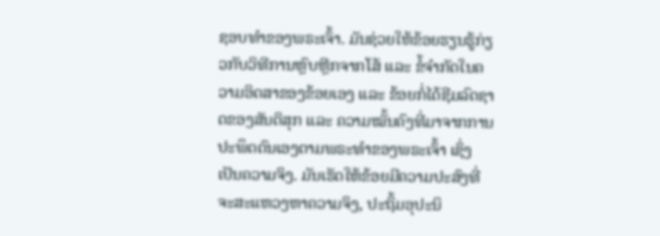ຊອບທຳຂອງພຣະເຈົ້າ. ມັນຊ່ວຍໃຫ້ຂ້ອຍຮຽນຮູ້ກ່ຽວກັບວິທີການຫຼົບຫຼີກຈາກໂສ້ ແລະ ຂໍ້ຈຳກັດໃນຄວາມອິດສາຂອງຂ້ອຍເອງ ແລະ ຂ້ອຍກໍ່ໄດ້ຊີມລົດຊາດຂອງສັນຕິສຸກ ແລະ ຄວາມໝັ້ນຄົງທີ່ມາຈາກການປະພຶດຕົນເອງຕາມພຣະທຳຂອງພຣະເຈົ້າ ເຊິ່ງເປັນຄວາມຈິງ. ມັນເຮັດໃຫ້ຂ້ອຍມີຄວາມປະສົງທີ່ຈະສະແຫວງຫາຄວາມຈິງ, ປະຖິ້ມອຸປະນິ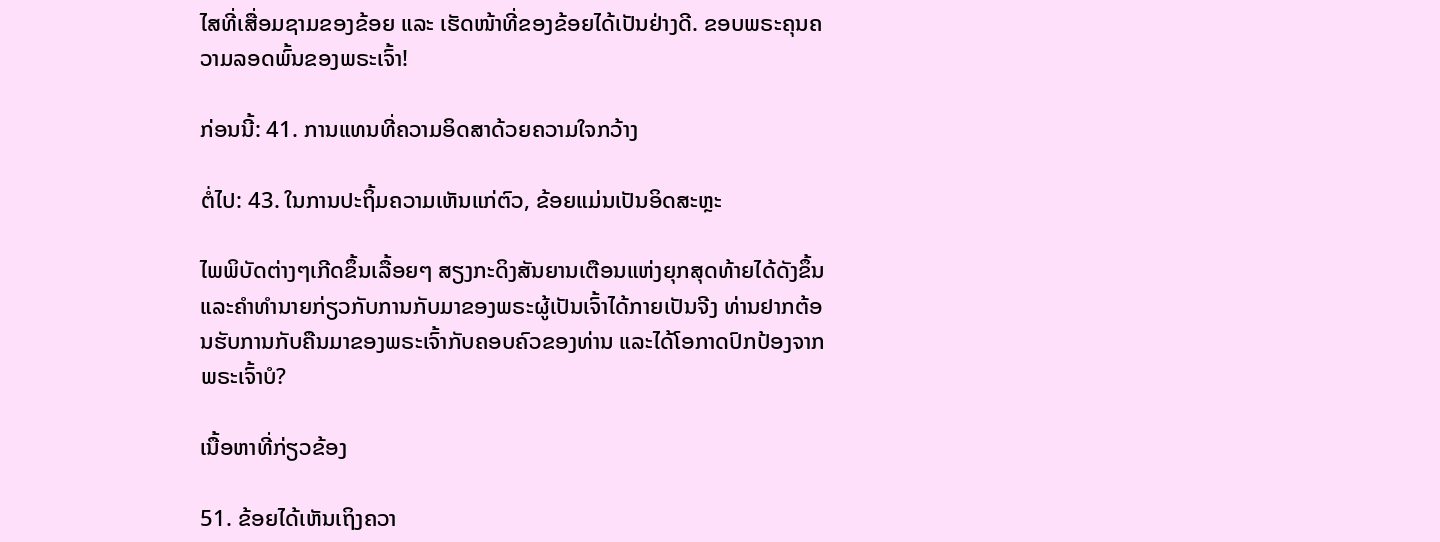ໄສທີ່ເສື່ອມຊາມຂອງຂ້ອຍ ແລະ ເຮັດໜ້າທີ່ຂອງຂ້ອຍໄດ້ເປັນຢ່າງດີ. ຂອບພຣະຄຸນຄວາມລອດພົ້ນຂອງພຣະເຈົ້າ!

ກ່ອນນີ້: 41. ການແທນທີ່ຄວາມອິດສາດ້ວຍຄວາມໃຈກວ້າງ

ຕໍ່ໄປ: 43. ໃນການປະຖິ້ມຄວາມເຫັນແກ່ຕົວ, ຂ້ອຍແມ່ນເປັນອິດສະຫຼະ

ໄພພິບັດຕ່າງໆເກີດຂຶ້ນເລື້ອຍໆ ສຽງກະດິງສັນຍານເຕືອນແຫ່ງຍຸກສຸດທ້າຍໄດ້ດັງຂຶ້ນ ແລະຄໍາທໍານາຍກ່ຽວກັບການກັບມາຂອງພຣະຜູ້ເປັນເຈົ້າໄດ້ກາຍເປັນຈີງ ທ່ານຢາກຕ້ອນຮັບການກັບຄືນມາຂອງພຣະເຈົ້າກັບຄອບຄົວຂອງທ່ານ ແລະໄດ້ໂອກາດປົກປ້ອງຈາກພຣະເຈົ້າບໍ?

ເນື້ອຫາທີ່ກ່ຽວຂ້ອງ

51. ຂ້ອຍໄດ້ເຫັນເຖິງຄວາ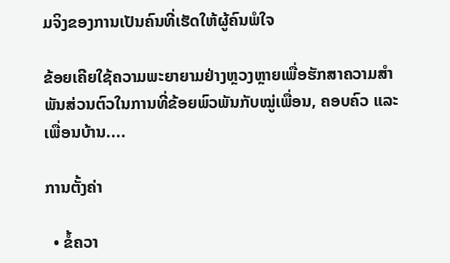ມຈິງຂອງການເປັນຄົນທີ່ເຮັດໃຫ້ຜູ້ຄົນພໍໃຈ

ຂ້ອຍເຄີຍໃຊ້ຄວາມພະຍາຍາມຢ່າງຫຼວງຫຼາຍເພື່ອຮັກສາຄວາມສຳພັນສ່ວນຕົວໃນການທີ່ຂ້ອຍພົວພັນກັບໝູ່ເພື່ອນ, ຄອບຄົວ ແລະ ເພື່ອນບ້ານ....

ການຕັ້ງຄ່າ

  • ຂໍ້ຄວາ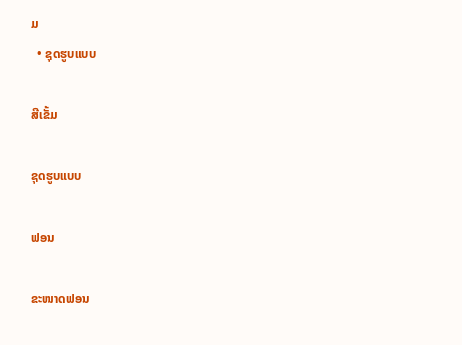ມ
  • ຊຸດຮູບແບບ

ສີເຂັ້ມ

ຊຸດຮູບແບບ

ຟອນ

ຂະໜາດຟອນ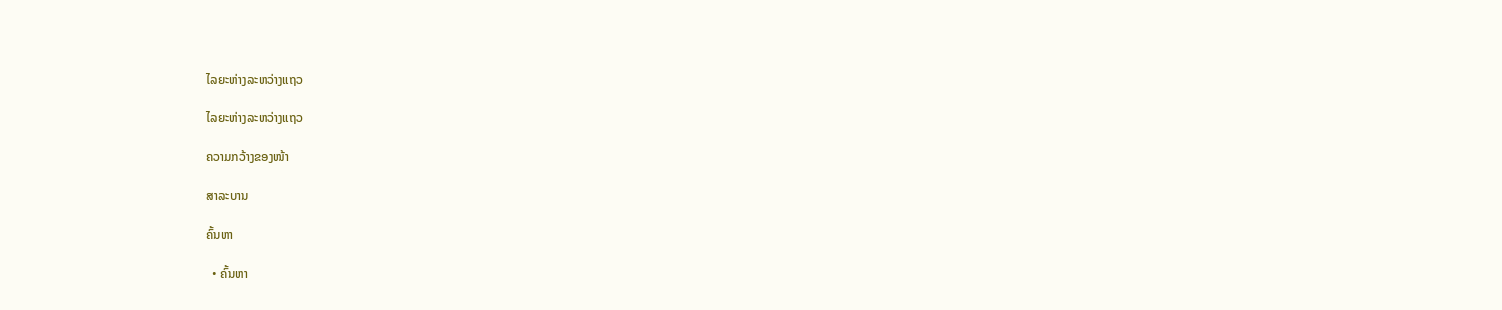ໄລຍະຫ່າງລະຫວ່າງແຖວ

ໄລຍະຫ່າງລະຫວ່າງແຖວ

ຄວາມກວ້າງຂອງໜ້າ

ສາລະບານ

ຄົ້ນຫາ

  • ຄົ້ນຫາ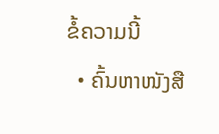ຂໍ້ຄວາມນີ້
  • ຄົ້ນຫາໜັງສື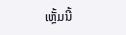ເຫຼັ້ມນີ້